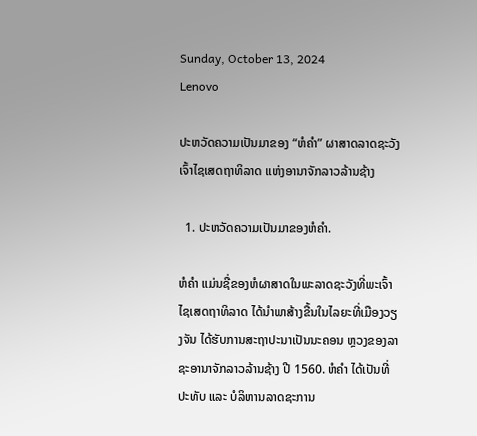Sunday, October 13, 2024
Lenovo

ປະຫວັດຄວາມເປັນມາຂອງ “ຫໍຄໍາ” ຜາສາດລາດຊະວັງເຈົ້າໄຊເສດຖາທິລາດ ແຫ່ງອານາຈັກລາວລ້ານຊ້າງ

  1. ປະຫວັດຄວາມເປັນມາຂອງຫໍຄໍາ.

ຫໍຄໍາ ແມ່ນຊື່ຂອງຫໍຜາສາດໃນພະລາດຊະວັງທີ່ພະເຈົ້າໄຊເສດຖາທິລາດ ໄດ້ນໍາພາສ້າງຂື້ນໃນໄລຍະທີ່ເມືອງວຽງຈັນ ໄດ້ຮັບການສະຖາປະນາເປັນນະຄອນ ຫຼວງຂອງລາຊະອານາຈັກລາວລ້ານຊ້າງ ປີ 1560. ຫໍຄໍາ ໄດ້ເປັນທີ່ປະທັບ ແລະ ບໍລິຫານລາດຊະການ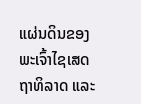ແຜ່ນດິນຂອງພະເຈົ້າໄຊເສດຖາທິລາດ ແລະ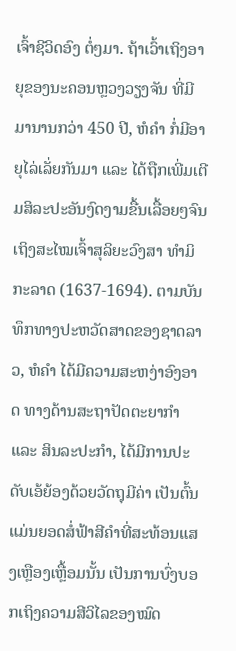ເຈົ້າຊີວິດອົງ ຕໍ່ໆມາ. ຖ້າເວົ້າເຖິງອາຍຸຂອງນະຄອນຫຼວງວຽງຈັນ ທີ່ມີມານານກວ່າ 450 ປີ, ຫໍຄໍາ ກໍ່ມີອາຍຸໄລ່ເລັ່ຍກັນມາ ແລະ ໄດ້ຖືກເພີ່ມເຕີມສິລະປະອັນງົດງາມຂື້ນເລື້ອຍໆຈົນເຖິງສະໄໝເຈົ້າສຸລິຍະວົງສາ ທໍາມິກະລາດ (1637-1694). ຕາມບັນທຶກທາງປະຫວັດສາດຂອງຊາດລາວ, ຫໍຄໍາ ໄດ້ມີຄວາມສະຫງ່າອົງອາດ ທາງດ້ານສະຖາປັດຕະຍາກໍາ ແລະ ສິນລະປະກໍາ, ໄດ້ມີການປະດັບເອ້ຍ້ອງດ້ວຍວັດຖຸມີຄ່າ ເປັນຕົ້ນແມ່ນຍອດສໍ່ຟ້າສີຄໍາທີ່ສະທ້ອນແສງເຫຼືອງເຫຼື້ອມນັ້ນ ເປັນການບົ່ງບອກເຖິງຄວາມສີວິໄລຂອງໝົດ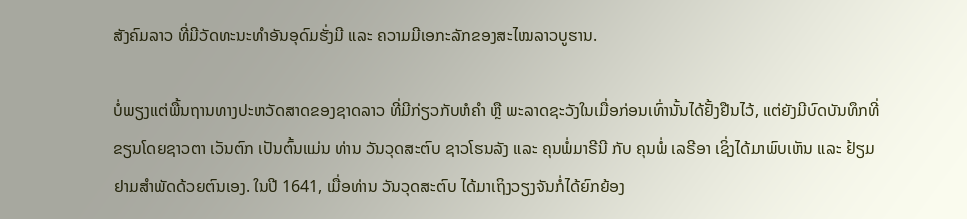ສັງຄົມລາວ ທີ່ມີວັດທະນະທໍາອັນອຸດົມຮັ່ງມີ ແລະ ຄວາມມີເອກະລັກຂອງສະໄໝລາວບູຮານ.

ບໍ່ພຽງແຕ່ພື້ນຖານທາງປະຫວັດສາດຂອງຊາດລາວ ທີ່ມີກ່ຽວກັບຫໍຄໍາ ຫຼື ພະລາດຊະວັງໃນເມື່ອກ່ອນເທົ່ານັ້ນໄດ້ຢັ້ງຢືນໄວ້, ແຕ່ຍັງມີບົດບັນທຶກທີ່ຂຽນໂດຍຊາວຕາ ເວັນຕົກ ເປັນຕົ້ນແມ່ນ ທ່ານ ວັນວຸດສະຕົບ ຊາວໂຮນລັງ ແລະ ຄຸນພໍ່ມາຣີນີ ກັບ ຄຸນພໍ່ ເລຣີອາ ເຊິ່ງໄດ້ມາພົບເຫັນ ແລະ ຢ້ຽມຢາມສໍາພັດດ້ວຍຕົນເອງ. ໃນປີ 1641, ເມື່ອທ່ານ ວັນວຸດສະຕົບ ໄດ້ມາເຖິງວຽງຈັນກໍ່ໄດ້ຍົກຍ້ອງ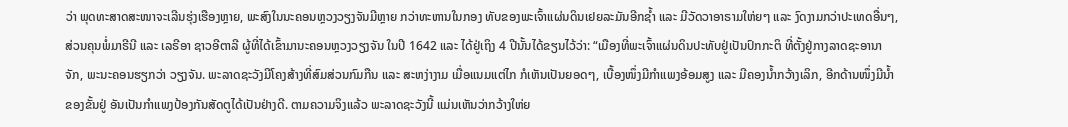ວ່າ ພຸດທະສາດສະໜາຈະເລີນຮຸ່ງເຮືອງຫຼາຍ, ພະສົງໃນນະຄອນຫຼວງວຽງຈັນມີຫຼາຍ ກວ່າທະຫານໃນກອງ ທັບຂອງພະເຈົ້າແຜ່ນດິນເຢຍລະມັນອີກຊໍ້າ ແລະ ມີວັດວາອາຣາມໃຫ່ຍໆ ແລະ ງົດງາມກວ່າປະເທດອື່ນໆ, ສ່ວນຄຸນພໍ່ມາຣີນີ ແລະ ເລຣີອາ ຊາວອີຕາລີ ຜູ້ທີ່ໄດ້ເຂົ້າມານະຄອນຫຼວງວຽງຈັນ ໃນປີ 1642 ແລະ ໄດ້ຢູ່ເຖິງ 4 ປີນັ້ນໄດ້ຂຽນໄວ້ວ່າ: “ເມືອງທີ່ພະເຈົ້າແຜ່ນດິນປະທັບຢູ່ເປັນປົກກະຕິ ທີ່ຕັ້ງຢູ່ກາງລາດຊະອານາຈັກ, ພະນະຄອນຮຽກວ່າ ວຽງຈັນ. ພະລາດຊະວັງມີໂຄງສ້າງທີ່ສົມສ່ວນກົມກືນ ແລະ ສະຫງ່າງາມ ເມື່ອແນມແຕ່ໄກ ກໍເຫັນເປັນຍອດໆ, ເບື້ອງໜຶ່ງມີກໍາແພງອ້ອມສູງ ແລະ ມີຄອງນໍ້າກວ້າງເລິກ, ອີກດ້ານໜຶ່ງມີນໍ້າຂອງຂັ້ນຢູ່ ອັນເປັນກໍາແພງປ້ອງກັນສັດຕູໄດ້ເປັນຢ່າງດີ. ຕາມຄວາມຈິງແລ້ວ ພະລາດຊະວັງນີ້ ແມ່ນເຫັນວ່າກວ້າງໃຫ່ຍ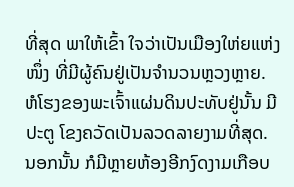ທີ່ສຸດ ພາໃຫ້ເຂົ້າ ໃຈວ່າເປັນເມືອງໃຫ່ຍແຫ່ງໜຶ່ງ ທີ່ມີຜູ້ຄົນຢູ່ເປັນຈໍານວນຫຼວງຫຼາຍ. ຫໍໂຮງຂອງພະເຈົ້າແຜ່ນດິນປະທັບຢູ່ນັ້ນ ມີປະຕູ ໂຂງຄວັດເປັນລວດລາຍງາມທີ່ສຸດ. ນອກນັ້ນ ກໍມີຫຼາຍຫ້ອງອີກງົດງາມເກືອບ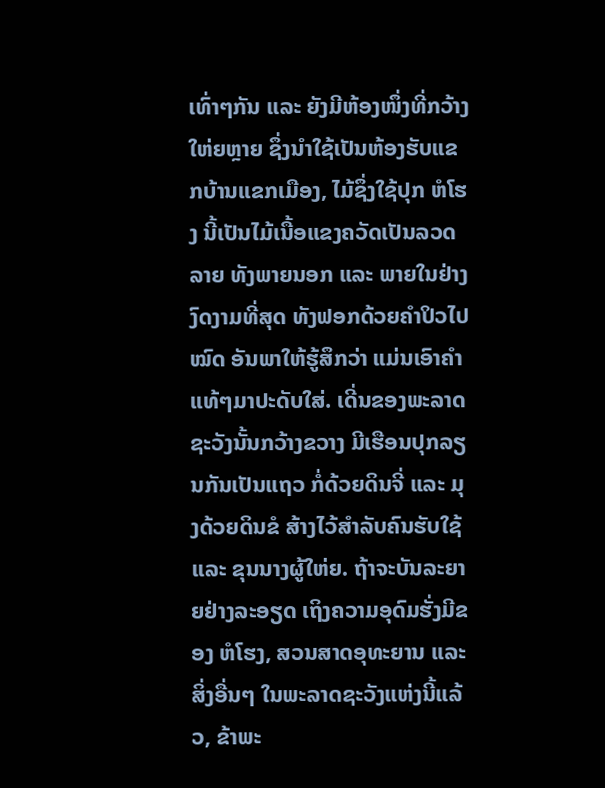ເທົ່າໆກັນ ແລະ ຍັງມີຫ້ອງໜຶ່ງທີ່ກວ້າງໃຫ່ຍຫຼາຍ ຊຶ່ງນໍາໃຊ້ເປັນຫ້ອງຮັບແຂກບ້ານແຂກເມືອງ, ໄມ້ຊຶ່ງໃຊ້ປຸກ ຫໍໂຮງ ນີ້ເປັນໄມ້ເນື້ອແຂງຄວັດເປັນລວດລາຍ ທັງພາຍນອກ ແລະ ພາຍໃນຢ່າງງົດງາມທີ່ສຸດ ທັງຟອກດ້ວຍຄໍາປິວໄປໝົດ ອັນພາໃຫ້ຮູ້ສຶກວ່າ ແມ່ນເອົາຄໍາແທ້ໆມາປະດັບໃສ່. ເດີ່ນຂອງພະລາດ ຊະວັງນັ້ນກວ້າງຂວາງ ມີເຮືອນປຸກລຽນກັນເປັນແຖວ ກໍ່ດ້ວຍດິນຈີ່ ແລະ ມຸງດ້ວຍດິນຂໍ ສ້າງໄວ້ສໍາລັບຄົນຮັບໃຊ້ ແລະ ຂຸນນາງຜູ້ໃຫ່ຍ. ຖ້າຈະບັນລະຍາຍຢ່າງລະອຽດ ເຖິງຄວາມອຸດົມຮັ່ງມີຂອງ ຫໍໂຮງ, ສວນສາດອຸທະຍານ ແລະ ສິ່ງອື່ນໆ ໃນພະລາດຊະວັງແຫ່ງນີ້ແລ້ວ, ຂ້າພະ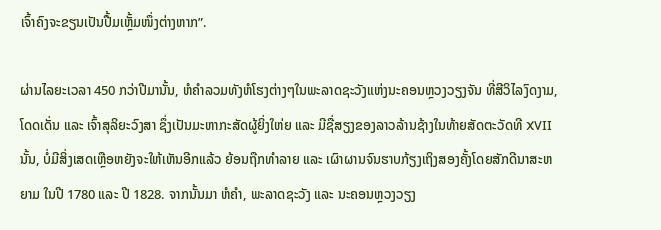ເຈົ້າຄົງຈະຂຽນເປັນປື້ມເຫຼັ້ມໜຶ່ງຕ່າງຫາກ”.

ຜ່ານໄລຍະເວລາ 450 ກວ່າປີມານັ້ນ, ຫໍຄໍາລວມທັງຫໍໂຮງຕ່າງໆໃນພະລາດຊະວັງແຫ່ງນະຄອນຫຼວງວຽງຈັນ ທີ່ສີວິໄລງົດງາມ, ໂດດເດັ່ນ ແລະ ເຈົ້າສຸລິຍະວົງສາ ຊຶ່ງເປັນມະຫາກະສັດຜູ້ຍິ່ງໃຫ່ຍ ແລະ ມີຊື່ສຽງຂອງລາວລ້ານຊ້າງໃນທ້າຍສັດຕະວັດທີ XVII ນັ້ນ, ບໍ່ມີສິ່ງເສດເຫຼືອຫຍັງຈະໃຫ້ເຫັນອີກແລ້ວ ຍ້ອນຖືກທໍາລາຍ ແລະ ເຜົາຜານຈົນຮາບກ້ຽງເຖິງສອງຄັ້ງໂດຍສັກດີນາສະຫຍາມ ໃນປີ 1780 ແລະ ປີ 1828. ຈາກນັ້ນມາ ຫໍຄໍາ, ພະລາດຊະວັງ ແລະ ນະຄອນຫຼວງວຽງ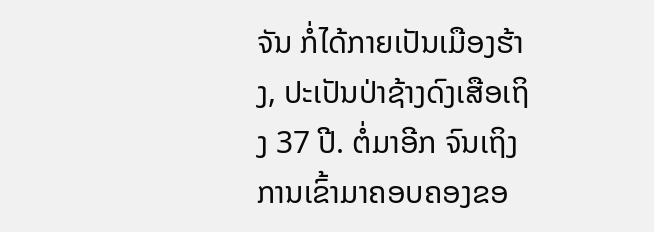ຈັນ ກໍ່ໄດ້ກາຍເປັນເມືອງຮ້າງ, ປະເປັນປ່າຊ້າງດົງເສືອເຖິງ 37 ປີ. ຕໍ່ມາອີກ ຈົນເຖິງການເຂົ້າມາຄອບຄອງຂອ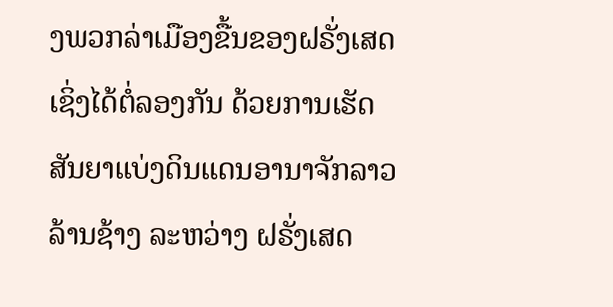ງພວກລ່າເມືອງຂື້ນຂອງຝຣັ່ງເສດ ເຊິ່ງໄດ້ຕໍ່ລອງກັນ ດ້ວຍການເຮັດສັນຍາແບ່ງດິນແດນອານາຈັກລາວລ້ານຊ້າງ ລະຫວ່າງ ຝຣັ່ງເສດ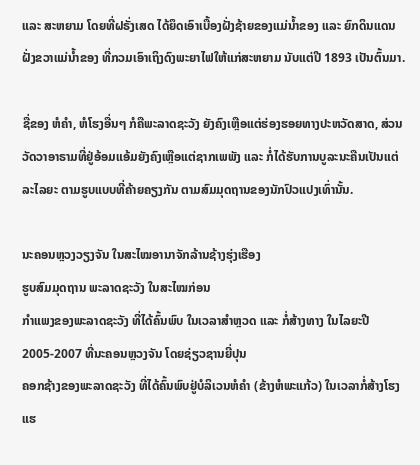ແລະ ສະຫຍາມ ໂດຍທີ່ຝຣັ່ງເສດ ໄດ້ຍຶດເອົາເບື້ອງຝັ່ງຊ້າຍຂອງແມ່ນໍ້າຂອງ ແລະ ຍົກດິນແດນຝັ່ງຂວາແມ່ນໍ້າຂອງ ທີ່ກວມເອົາເຖິງດົງພະຍາໄຟໃຫ້ແກ່ສະຫຍາມ ນັບແຕ່ປີ 1893 ເປັນຕົ້ນມາ.

ຊື່ຂອງ ຫໍຄໍາ, ຫໍໂຮງອື່ນໆ ກໍຄືພະລາດຊະວັງ ຍັງຄົງເຫຼືອແຕ່ຮ່ອງຮອຍທາງປະຫວັດສາດ, ສ່ວນວັດວາອາຣາມທີ່ຢູ່ອ້ອມແອ້ມຍັງຄົງເຫຼືອແຕ່ຊາກເພພັງ ແລະ ກໍ່ໄດ້ຮັບການບູລະນະຄືນເປັນແຕ່ລະໄລຍະ ຕາມຮູບແບບທີ່ຄ້າຍຄຽງກັນ ຕາມສົມມຸດຖານຂອງນັກປົວແປງເທົ່ານັ້ນ.

ນະຄອນຫຼວງວຽງຈັນ ໃນສະໄໝອານາຈັກລ້ານຊ້າງຮຸ່ງເຮືອງ
ຮູບສົມມຸດຖານ ພະລາດຊະວັງ ໃນສະໄໝກ່ອນ
ກໍາແພງຂອງພະລາດຊະວັງ ທີ່ໄດ້ຄົ້ນພົບ ໃນເວລາສໍາຫຼວດ ແລະ ກໍ່ສ້າງທາງ ໃນໄລຍະປີ 2005-2007 ທີ່ນະຄອນຫຼວງຈັນ ໂດຍຊ່ຽວຊານຍີ່ປຸນ
ຄອກຊ້າງຂອງພະລາດຊະວັງ ທີ່ໄດ້ຄົ້ນພົບຢູ່ບໍລິເວນຫໍຄໍາ (ຂ້າງຫໍພະແກ້ວ) ໃນເວລາກໍ່ສ້າງໂຮງແຮ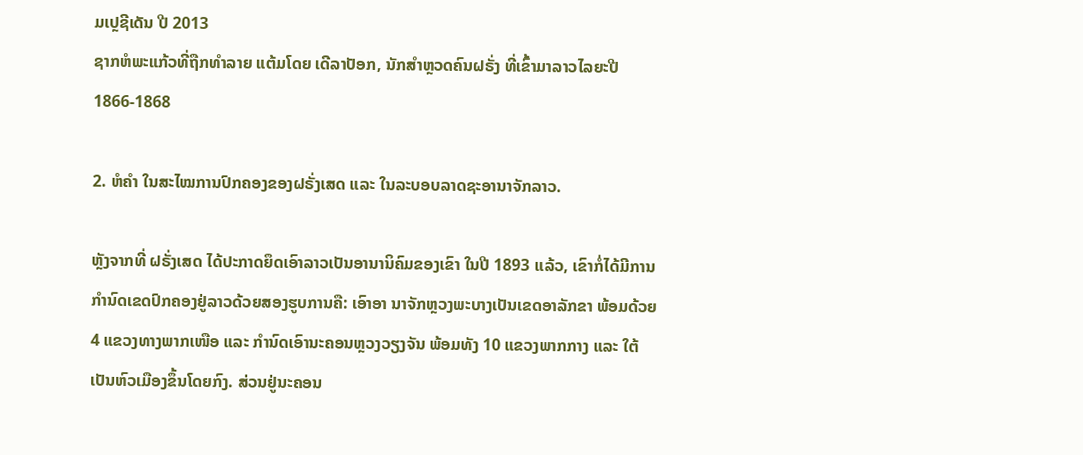ມເປຼຊີເດັນ ປີ 2013
ຊາກຫໍພະແກ້ວທີ່ຖືກທໍາລາຍ ແຕ້ມໂດຍ ເດີລາປັອກ, ນັກສໍາຫຼວດຄົນຝຣັ່ງ ທີ່ເຂົ້າມາລາວໄລຍະປີ 1866-1868

2. ຫໍຄໍາ ໃນສະໄໝການປົກຄອງຂອງຝຣັ່ງເສດ ແລະ ໃນລະບອບລາດຊະອານາຈັກລາວ.

ຫຼັງຈາກທີ່ ຝຣັ່ງເສດ ໄດ້ປະກາດຍຶດເອົາລາວເປັນອານານິຄົມຂອງເຂົາ ໃນປີ 1893 ແລ້ວ, ເຂົາກໍ່ໄດ້ມີການກໍານົດເຂດປົກຄອງຢູ່ລາວດ້ວຍສອງຮູບການຄື: ເອົາອາ ນາຈັກຫຼວງພະບາງເປັນເຂດອາລັກຂາ ພ້ອມດ້ວຍ 4 ແຂວງທາງພາກເໜືອ ແລະ ກໍານົດເອົານະຄອນຫຼວງວຽງຈັນ ພ້ອມທັງ 10 ແຂວງພາກກາງ ແລະ ໃຕ້ ເປັນຫົວເມືອງຂຶ້ນໂດຍກົງ. ສ່ວນຢູ່ນະຄອນ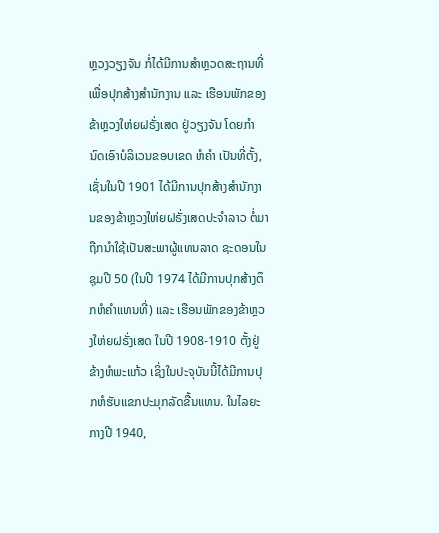ຫຼວງວຽງຈັນ ກໍ່ໄດ້ມີການສໍາຫຼວດສະຖານທີ່ ເພື່ອປຸກສ້າງສໍານັກງານ ແລະ ເຮືອນພັກຂອງຂ້າຫຼວງໃຫ່ຍຝຣັ່ງເສດ ຢູ່ວຽງຈັນ ໂດຍກໍານົດເອົາບໍລິເວນຂອບເຂດ ຫໍຄໍາ ເປັນທີ່ຕັ້ງ, ເຊັ່ນໃນປີ 1901 ໄດ້ມີການປຸກສ້າງສໍານັກງານຂອງຂ້າຫຼວງໃຫ່ຍຝຣັ່ງເສດປະຈໍາລາວ ຕໍ່ມາຖືກນໍາໃຊ້ເປັນສະພາຜູ້ແທນລາດ ຊະດອນໃນຊຸມປີ 50 (ໃນປີ 1974 ໄດ້ມີການປຸກສ້າງຕຶກຫໍຄໍາແທນທີ່) ແລະ ເຮືອນພັກຂອງຂ້າຫຼວງໃຫ່ຍຝຣັ່ງເສດ ໃນປີ 1908-1910 ຕັ້ງຢູ່ຂ້າງຫໍພະແກ້ວ ເຊິ່ງໃນປະຈຸບັນນີ້ໄດ້ມີການປຸກຫໍຮັບແຂກປະມຸກລັດຂື້ນແທນ. ໃນໄລຍະກາງປີ 1940,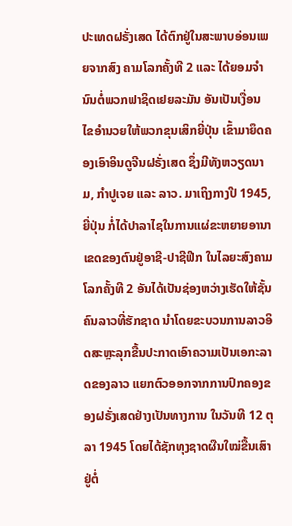ປະເທດຝຣັ່ງເສດ ໄດ້ຕົກຢູ່ໃນສະພາບອ່ອນເພຍຈາກສົງ ຄາມໂລກຄັ້ງທີ 2 ແລະ ໄດ້ຍອມຈໍານົນຕໍ່ພວກຟາຊິດເຢຍລະມັນ ອັນເປັນເງື່ອນ ໄຂອໍານວຍໃຫ້ພວກຂຸນເສິກຍີ່ປຸ່ນ ເຂົ້າມາຍຶດຄອງເອົາອິນດູຈີນຝຣັ່ງເສດ ຊຶ່ງມີທັງຫວຽດນາມ, ກໍາປູເຈຍ ແລະ ລາວ. ມາເຖິງກາງປີ 1945, ຍີ່ປຸ່ນ ກໍ່ໄດ້ປາລາໄຊໃນການແຜ່ຂະຫຍາຍອານາເຂດຂອງຕົນຢູ່ອາຊີ-ປາຊີຟີກ ໃນໄລຍະສົງຄາມໂລກຄັ້ງທີ 2 ອັນໄດ້ເປັນຊ່ອງຫວ່າງເຮັດໃຫ້ຊັ້ນຄົນລາວທີ່ຮັກຊາດ ນໍາໂດຍຂະບວນການລາວອິດສະຫຼະລຸກຂື້ນປະກາດເອົາຄວາມເປັນເອກະລາດຂອງລາວ ແຍກຕົວອອກຈາກການປົກຄອງຂອງຝຣັ່ງເສດຢ່າງເປັນທາງການ ໃນວັນທີ 12 ຕຸລາ 1945 ໂດຍໄດ້ຊັກທຸງຊາດຜືນໃໝ່ຂື້ນເສົາຢູ່ຕໍ່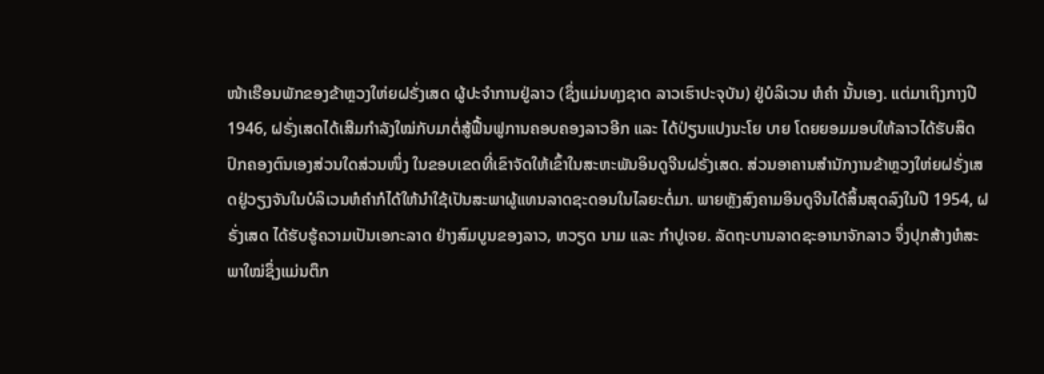ໜ້າເຮືອນພັກຂອງຂ້າຫຼວງໃຫ່ຍຝຣັ່ງເສດ ຜູ້ປະຈໍາການຢູ່ລາວ (ຊຶ່ງແມ່ນທຸງຊາດ ລາວເຮົາປະຈຸບັນ) ຢູ່ບໍລິເວນ ຫໍຄໍາ ນັ້ນເອງ. ແຕ່ມາເຖິງກາງປີ 1946, ຝຣັ່ງເສດໄດ້ເສີມກໍາລັງໃໝ່ກັບມາຕໍ່ສູ້ຟື້ນຟູການຄອບຄອງລາວອີກ ແລະ ໄດ້ປ່ຽນແປງນະໂຍ ບາຍ ໂດຍຍອມມອບໃຫ້ລາວໄດ້ຮັບສິດປົກຄອງຕົນເອງສ່ວນໃດສ່ວນໜຶ່ງ ໃນຂອບເຂດທີ່ເຂົາຈັດໃຫ້ເຂົ້າໃນສະຫະພັນອິນດູຈີນຝຣັ່ງເສດ. ສ່ວນອາຄານສໍານັກງານຂ້າຫຼວງໃຫ່ຍຝຣັ່ງເສດຢູ່ວຽງຈັນໃນບໍລິເວນຫໍຄໍາກໍໄດ້ໃຫ້ນໍາໃຊ້ເປັນສະພາຜູ້ແທນລາດຊະດອນໃນໄລຍະຕໍ່ມາ. ພາຍຫຼັງສົງຄາມອິນດູຈີນໄດ້ສິ້ນສຸດລົງໃນປີ 1954, ຝຣັ່ງເສດ ໄດ້ຮັບຮູ້ຄວາມເປັນເອກະລາດ ຢ່າງສົມບູນຂອງລາວ, ຫວຽດ ນາມ ແລະ ກໍາປູເຈຍ. ລັດຖະບານລາດຊະອານາຈັກລາວ ຈຶ່ງປຸກສ້າງຫໍສະພາໃໝ່ຊຶ່ງແມ່ນຕຶກ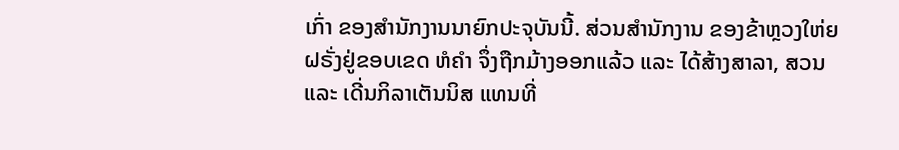ເກົ່າ ຂອງສໍານັກງານນາຍົກປະຈຸບັນນີ້. ສ່ວນສໍານັກງານ ຂອງຂ້າຫຼວງໃຫ່ຍຝຣັ່ງຢູ່ຂອບເຂດ ຫໍຄໍາ ຈຶ່ງຖືກມ້າງອອກແລ້ວ ແລະ ໄດ້ສ້າງສາລາ, ສວນ ແລະ ເດີ່ນກິລາເຕັນນິສ ແທນທີ່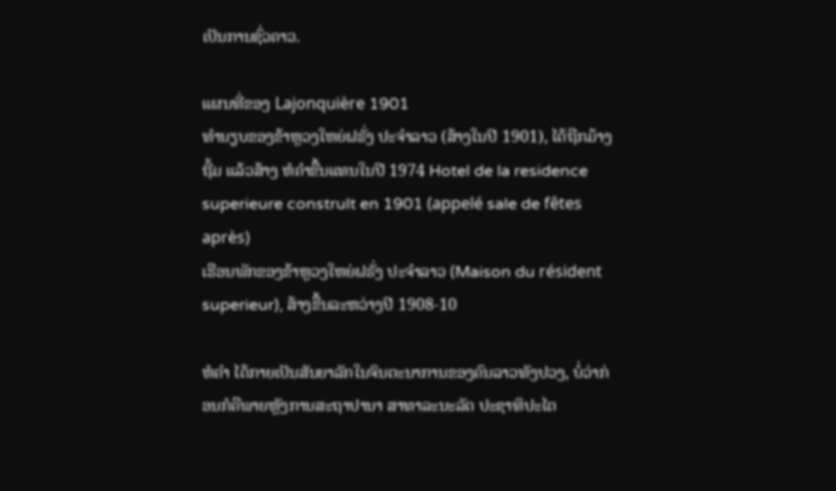ເປັນການຊົ່ວຄາວ.

ແຜນທີ່ຂອງ Lajonquière 1901
ທໍານຽບຂອງຂ້າຫຼວງໃຫຍ່ຝຣັ່ງ ປະຈໍາລາວ (ສ້າງໃນປີ 1901), ໄດ້ຖືກມ້າງຖີ້ມ ແລ້ວສ້າງ ຫໍຄໍາຂື້ນແທນໃນປີ 1974 Hotel de la residence superieure constrult en 1901 (appelé sale de fêtes après)
ເຮືອນພັກຂອງຂ້າຫຼວງໃຫຍ່ຝຣັ່ງ ປະຈໍາລາວ (Maison du résident superieur), ສ້າງຂື້ນລະຫວ່າງປີ 1908-10

ຫໍຄໍາ ໄດ້ກາຍເປັນສັນຍາລັກໃນຈິນຕະນາການຂອງຄົນລາວທັງປວງ, ບໍ່ວ່າກ່ອນກໍຄືພາຍຫຼັງການສະຖາປານາ ສາທາລະນະລັດ ປະຊາທິປະໄຕ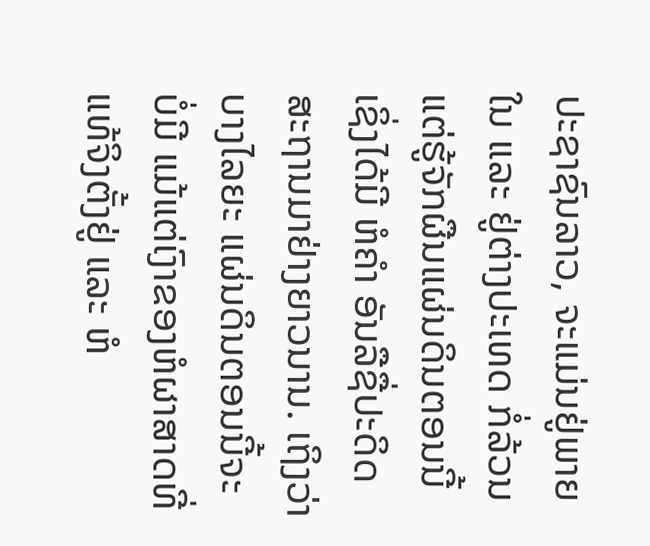ປະຊາຊົນລາວ, ຈະແມ່ນຢູ່ພາຍໃນ ແລະ ຢູ່ຕ່າງປະເທດ ກໍ່ລ້ວນແຕ່ຮູ້ຈັກຜືນແຜ່ນດິນຕອນນີ້ ເຊິ່ງໄດ້ມີ ຫໍຄໍາ ອັນລືຊື່ປະດິດສະຖານມາຢ່າງຍາວນານ. ເຖິງວ່າບາງໄລຍະ ແຜ່ນດິນຕອນນີ້ຈະບໍ່ມີ ແມ້ແຕ່ເງົາຂອງຫໍຜາສາດທີ່ແທ້ຈິງຕັ້ງຢູ່ ແລະ ຫໍ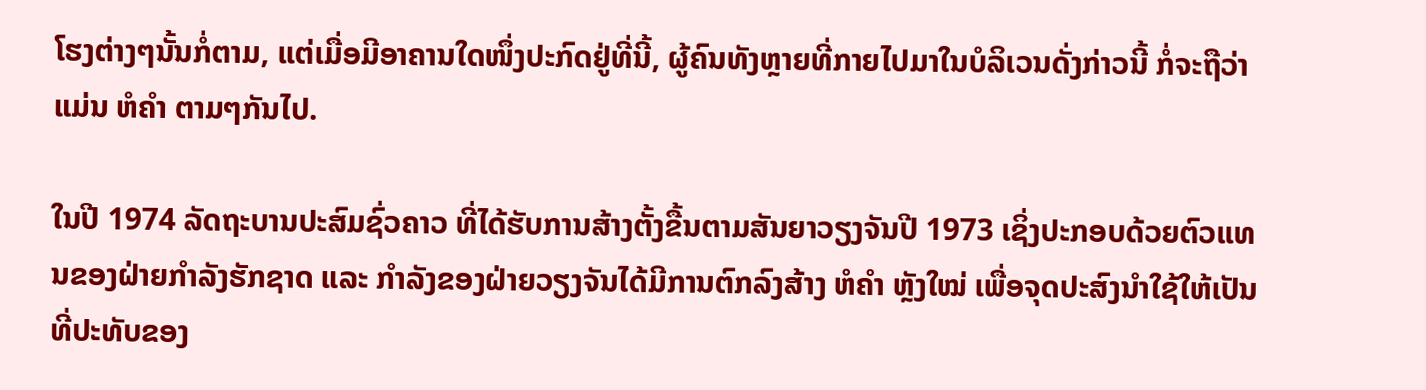ໂຮງຕ່າງໆນັ້ນກໍ່ຕາມ, ແຕ່ເມື່ອມີອາຄານໃດໜຶ່ງປະກົດຢູ່ທີ່ນີ້, ຜູ້ຄົນທັງຫຼາຍທີ່ກາຍໄປມາໃນບໍລິເວນດັ່ງກ່າວນີ້ ກໍ່ຈະຖືວ່າແມ່ນ ຫໍຄໍາ ຕາມໆກັນໄປ.

ໃນປີ 1974 ລັດຖະບານປະສົມຊົ່ວຄາວ ທີ່ໄດ້ຮັບການສ້າງຕັ້ງຂື້ນຕາມສັນຍາວຽງຈັນປີ 1973 ເຊິ່ງປະກອບດ້ວຍຕົວແທນຂອງຝ່າຍກໍາລັງຮັກຊາດ ແລະ ກໍາລັງຂອງຝ່າຍວຽງຈັນໄດ້ມີການຕົກລົງສ້າງ ຫໍຄໍາ ຫຼັງໃໝ່ ເພື່ອຈຸດປະສົງນໍາໃຊ້ໃຫ້ເປັນທີ່ປະທັບຂອງ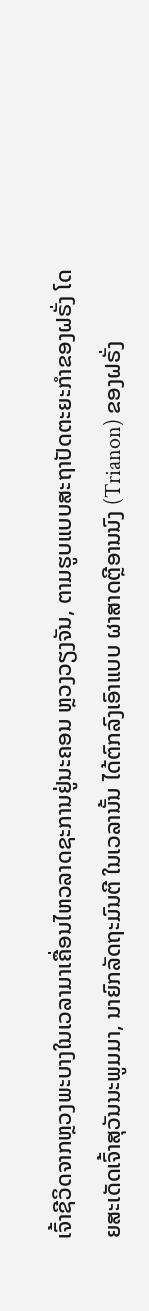ເຈົ້າຊີວິດຈາກຫຼວງພະບາງໃນເວລາມາເຄື່ອນໄຫວລາດຊະການຢູ່ນະຄອນ ຫຼວງວຽງຈັນ, ຕາມຮູບແບບສະຖາປັດຕະຍະກໍາຂອງຝຣັ່ງ ໂດຍສະເດັດເຈົ້າສຸວັນນະພູມມາ, ນາຍົກລັດຖະມົນຕີ ໃນເວລານັ້ນ ໄດ້ຕົກລົງເອົາແບບ ຜາສາດຕຼີອານນົງ (Trianon) ຂອງຝຣັ່ງ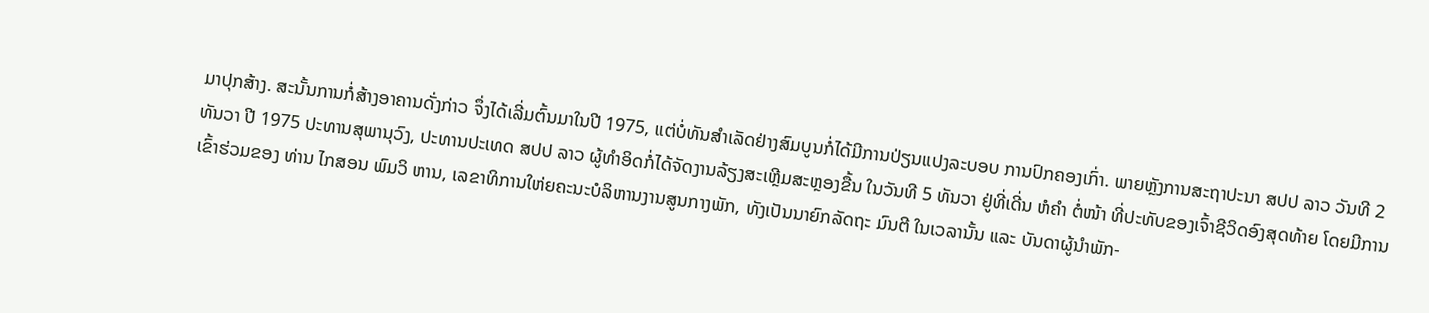ມາປຸກສ້າງ. ສະນັ້ນການກໍ່ສ້າງອາຄານດັ່ງກ່າວ ຈຶ່ງໄດ້ເລີ່ມຕົ້ນມາໃນປີ 1975, ແຕ່ບໍ່ທັນສໍາເລັດຢ່າງສົມບູນກໍ່ໄດ້ມີການປ່ຽນແປງລະບອບ ການປົກຄອງເກົ່າ. ພາຍຫຼັງການສະຖາປະນາ ສປປ ລາວ ວັນທີ 2 ທັນວາ ປີ 1975 ປະທານສຸພານຸວົງ, ປະທານປະເທດ ສປປ ລາວ ຜູ້ທໍາອິດກໍ່ໄດ້ຈັດງານລ້ຽງສະເຫຼີມສະຫຼອງຂື້ນ ໃນວັນທີ 5 ທັນວາ ຢູ່ທີ່ເດີ່ນ ຫໍຄໍາ ຕໍ່ໜ້າ ທີ່ປະທັບຂອງເຈົ້າຊີວິດອົງສຸດທ້າຍ ໂດຍມີການເຂົ້າຮ່ວມຂອງ ທ່ານ ໄກສອນ ພົມວິ ຫານ, ເລຂາທິການໃຫ່ຍຄະນະບໍລິຫານງານສູນກາງພັກ, ທັງເປັນນາຍົກລັດຖະ ມົນຕີ ໃນເວລານັ້ນ ແລະ ບັນດາຜູ້ນໍາພັກ-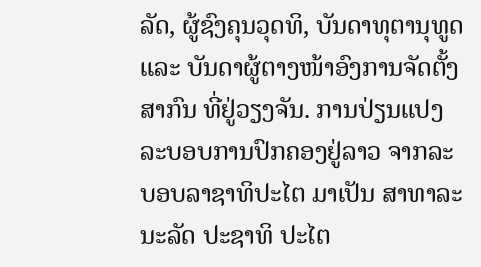ລັດ, ຜູ້ຊົງຄຸນວຸດທິ, ບັນດາທຸຕານຸທູດ ແລະ ບັນດາຜູ້ຕາງໜ້າອົງການຈັດຕັ້ງສາກົນ ທີ່ຢູ່ວຽງຈັນ. ການປ່ຽນແປງລະບອບການປົກຄອງຢູ່ລາວ ຈາກລະບອບລາຊາທິປະໄຕ ມາເປັນ ສາທາລະນະລັດ ປະຊາທິ ປະໄຕ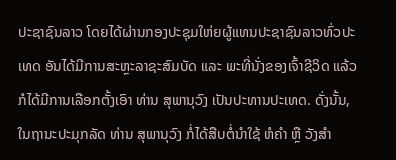ປະຊາຊົນລາວ ໂດຍໄດ້ຜ່ານກອງປະຊຸມໃຫ່ຍຜູ້ແທນປະຊາຊົນລາວທົ່ວປະເທດ ອັນໄດ້ມີການສະຫຼະລາຊະສົມບັດ ແລະ ພະທີ່ນັ່ງຂອງເຈົ້າຊີວິດ ແລ້ວກໍໄດ້ມີການເລືອກຕັ້ງເອົາ ທ່ານ ສຸພານຸວົງ ເປັນປະທານປະເທດ. ດັ່ງນັ້ນ, ໃນຖານະປະມຸກລັດ ທ່ານ ສຸພານຸວົງ ກໍ່ໄດ້ສືບຕໍ່ນໍາໃຊ້ ຫໍຄໍາ ຫຼື ວັງສໍາ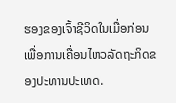ຮອງຂອງເຈົ້າຊີວິດໃນເມື່ອກ່ອນ ເພື່ອການເຄື່ອນໄຫວລັດຖະກິດຂອງປະທານປະເທດ.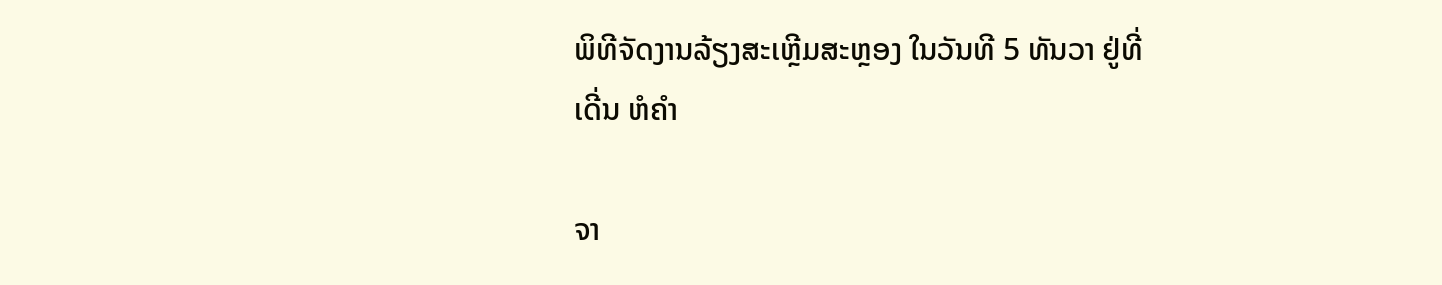ພິທີຈັດງານລ້ຽງສະເຫຼີມສະຫຼອງ ໃນວັນທີ 5 ທັນວາ ຢູ່ທີ່ເດີ່ນ ຫໍຄໍາ

ຈາ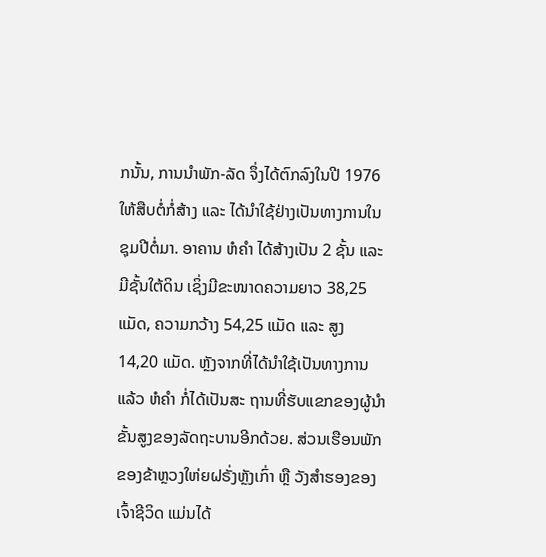ກນັ້ນ, ການນໍາພັກ-ລັດ ຈຶ່ງໄດ້ຕົກລົງໃນປີ 1976 ໃຫ້ສືບຕໍ່ກໍ່ສ້າງ ແລະ ໄດ້ນໍາໃຊ້ຢ່າງເປັນທາງການໃນຊຸມປີຕໍ່ມາ. ອາຄານ ຫໍຄໍາ ໄດ້ສ້າງເປັນ 2 ຊັ້ນ ແລະ ມີຊັ້ນໃຕ້ດິນ ເຊິ່ງມີຂະໜາດຄວາມຍາວ 38,25 ແມັດ, ຄວາມກວ້າງ 54,25 ແມັດ ແລະ ສູງ 14,20 ແມັດ. ຫຼັງຈາກທີ່ໄດ້ນໍາໃຊ້ເປັນທາງການແລ້ວ ຫໍຄໍາ ກໍ່ໄດ້ເປັນສະ ຖານທີ່ຮັບແຂກຂອງຜູ້ນໍາຂັ້ນສູງຂອງລັດຖະບານອີກດ້ວຍ. ສ່ວນເຮືອນພັກຂອງຂ້າຫຼວງໃຫ່ຍຝຣັ່ງຫຼັງເກົ່າ ຫຼື ວັງສໍາຮອງຂອງເຈົ້າຊີວິດ ແມ່ນໄດ້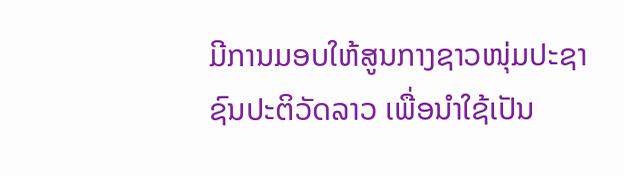ມີການມອບໃຫ້ສູນກາງຊາວໜຸ່ມປະຊາຊົນປະຕິວັດລາວ ເພື່ອນໍາໃຊ້ເປັນ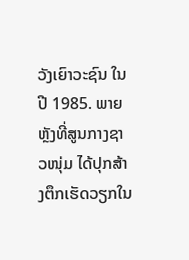ວັງເຍົາວະຊົນ ໃນປີ 1985. ພາຍຫຼັງທີ່ສູນກາງຊາວໜຸ່ມ ໄດ້ປຸກສ້າງຕຶກເຮັດວຽກໃນ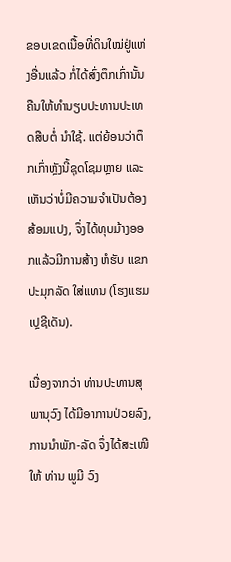ຂອບເຂດເນື້ອທີ່ດິນໃໝ່ຢູ່ແຫ່ງອື່ນແລ້ວ ກໍ່ໄດ້ສົ່ງຕຶກເກົ່ານັ້ນຄືນໃຫ້ທໍານຽບປະທານປະເທດສືບຕໍ່ ນໍາໃຊ້. ແຕ່ຍ້ອນວ່າຕຶກເກົ່າຫຼັງນີ້ຊຸດໂຊມຫຼາຍ ແລະ ເຫັນວ່າບໍ່ມີຄວາມຈໍາເປັນຕ້ອງສ້ອມແປງ, ຈຶ່ງໄດ້ທຸບມ້າງອອກແລ້ວມີການສ້າງ ຫໍຮັບ ແຂກປະມຸກລັດ ໃສ່ແທນ (ໂຮງແຮມເປຼຊີເດັນ).

ເນື່ອງຈາກວ່າ ທ່ານປະທານສຸພານຸວົງ ໄດ້ມີອາການປ່ວຍລົງ, ການນໍາພັກ-ລັດ ຈຶ່ງໄດ້ສະເໜີໃຫ້ ທ່ານ ພູມີ ວົງ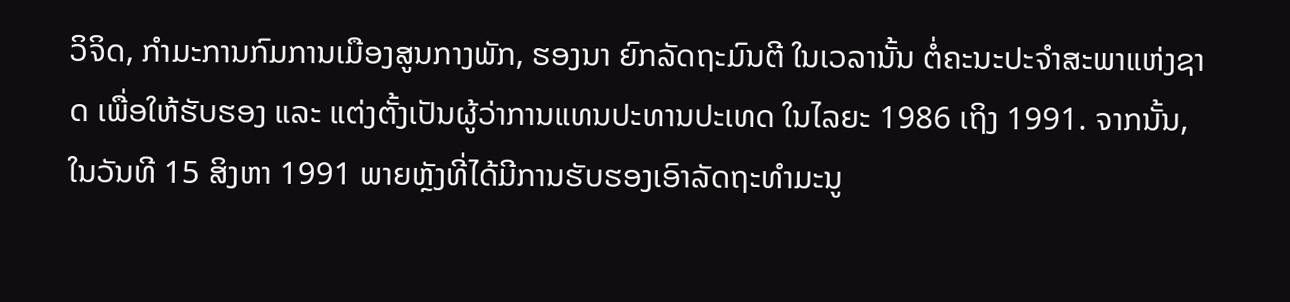ວິຈິດ, ກໍາມະການກົມການເມືອງສູນກາງພັກ, ຮອງນາ ຍົກລັດຖະມົນຕີ ໃນເວລານັ້ນ ຕໍ່ຄະນະປະຈໍາສະພາແຫ່ງຊາດ ເພື່ອໃຫ້ຮັບຮອງ ແລະ ແຕ່ງຕັ້ງເປັນຜູ້ວ່າການແທນປະທານປະເທດ ໃນໄລຍະ 1986 ເຖິງ 1991. ຈາກນັ້ນ, ໃນວັນທີ 15 ສິງຫາ 1991 ພາຍຫຼັງທີ່ໄດ້ມີການຮັບຮອງເອົາລັດຖະທໍາມະນູ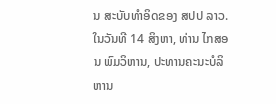ນ ສະບັບທໍາອິດຂອງ ສປປ ລາວ. ໃນວັນທີ 14 ສິງຫາ, ທ່ານ ໄກສອນ ພົມວິຫານ, ປະທານຄະນະບໍລິຫານ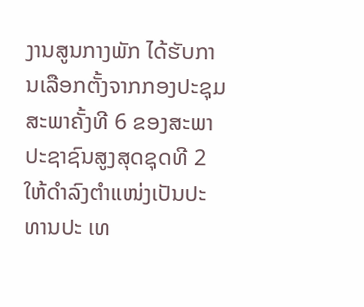ງານສູນກາງພັກ ໄດ້ຮັບການເລືອກຕັ້ງຈາກກອງປະຊຸມສະພາຄັ້ງທີ 6 ຂອງສະພາປະຊາຊົນສູງສຸດຊຸດທີ 2 ໃຫ້ດໍາລົງຕໍາແໜ່ງເປັນປະທານປະ ເທ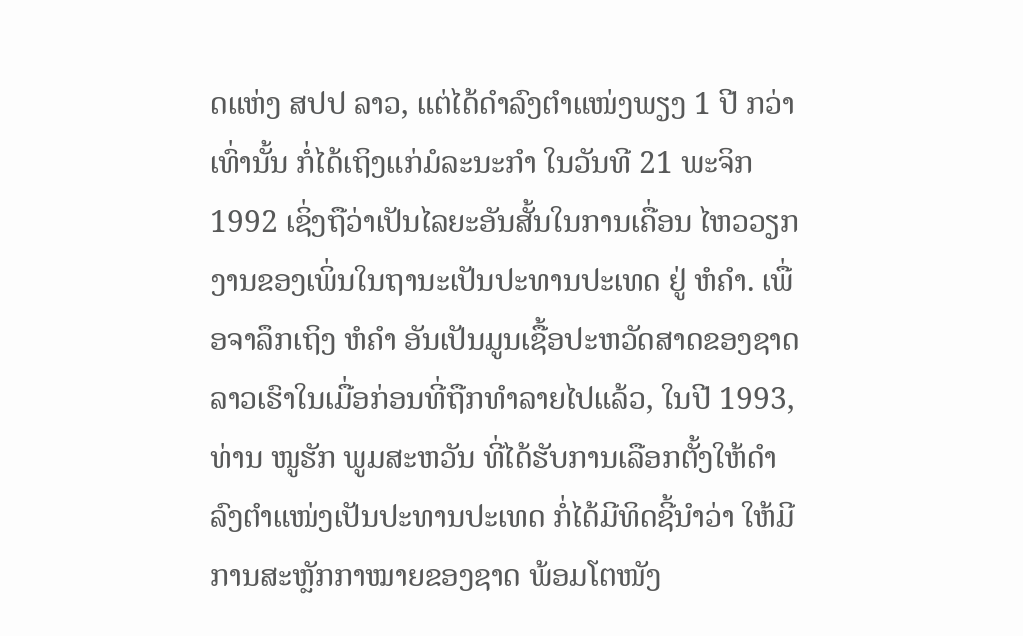ດແຫ່ງ ສປປ ລາວ, ແຕ່ໄດ້ດໍາລົງຕໍາແໜ່ງພຽງ 1 ປີ ກວ່າເທົ່ານັ້ນ ກໍ່ໄດ້ເຖິງແກ່ມໍລະນະກໍາ ໃນວັນທີ 21 ພະຈິກ 1992 ເຊິ່ງຖືວ່າເປັນໄລຍະອັນສັ້ນໃນການເຄື່ອນ ໄຫວວຽກງານຂອງເພິ່ນໃນຖານະເປັນປະທານປະເທດ ຢູ່ ຫໍຄໍາ. ເພື່ອຈາລຶກເຖິງ ຫໍຄໍາ ອັນເປັນມູນເຊື້ອປະຫວັດສາດຂອງຊາດລາວເຮົາໃນເມື່ອກ່ອນທີ່ຖືກທໍາລາຍໄປແລ້ວ, ໃນປີ 1993, ທ່ານ ໜູຮັກ ພູມສະຫວັນ ທີ່ໄດ້ຮັບການເລືອກຕັ້ງໃຫ້ດໍາລົງຕໍາແໜ່ງເປັນປະທານປະເທດ ກໍ່ໄດ້ມີທິດຊີ້ນໍາວ່າ ໃຫ້ມີການສະຫຼັກກາໝາຍຂອງຊາດ ພ້ອມໂຕໜັງ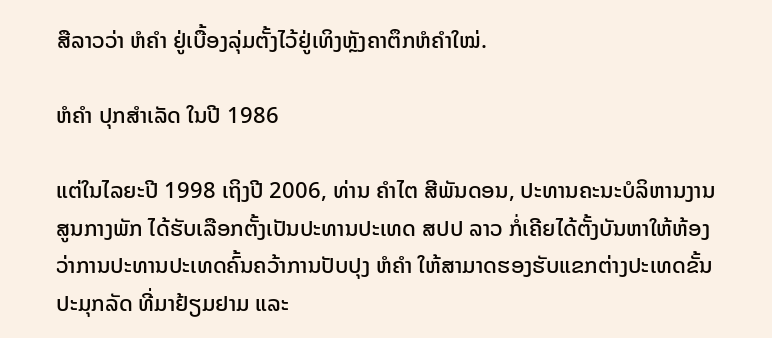ສືລາວວ່າ ຫໍຄໍາ ຢູ່ເບື້ອງລຸ່ມຕັ້ງໄວ້ຢູ່ເທິງຫຼັງຄາຕຶກຫໍຄໍາໃໝ່.

ຫໍຄໍາ ປຸກສໍາເລັດ ໃນປີ 1986

ແຕ່ໃນໄລຍະປີ 1998 ເຖິງປີ 2006, ທ່ານ ຄໍາໄຕ ສີພັນດອນ, ປະທານຄະນະບໍລິຫານງານສູນກາງພັກ ໄດ້ຮັບເລືອກຕັ້ງເປັນປະທານປະເທດ ສປປ ລາວ ກໍ່ເຄີຍໄດ້ຕັ້ງບັນຫາໃຫ້ຫ້ອງວ່າການປະທານປະເທດຄົ້ນຄວ້າການປັບປຸງ ຫໍຄໍາ ໃຫ້ສາມາດຮອງຮັບແຂກຕ່າງປະເທດຂັ້ນປະມຸກລັດ ທີ່ມາຢ້ຽມຢາມ ແລະ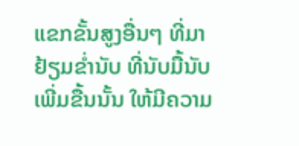ແຂກຂັ້ນສູງອື່ນໆ ທີ່ມາຢ້ຽມຂໍ່ານັບ ທີ່ນັບມື້ນັບເພີ່ມຂື້ນນັ້ນ ໃຫ້ມີຄວາມ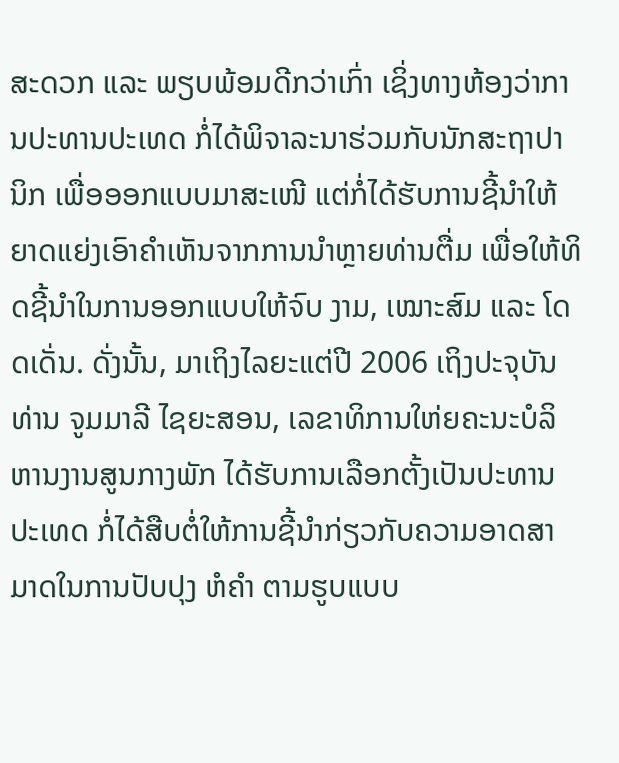ສະດວກ ແລະ ພຽບພ້ອມດີກວ່າເກົ່າ ເຊິ່ງທາງຫ້ອງວ່າການປະທານປະເທດ ກໍ່ໄດ້ພິຈາລະນາຮ່ວມກັບນັກສະຖາປາ ນິກ ເພື່ອອອກແບບມາສະເໜີ ແຕ່ກໍ່ໄດ້ຮັບການຊີ້ນໍາໃຫ້ຍາດແຍ່ງເອົາຄໍາເຫັນຈາກການນໍາຫຼາຍທ່ານຕື່ມ ເພື່ອໃຫ້ທິດຊີ້ນໍາໃນການອອກແບບໃຫ້ຈົບ ງາມ, ເໝາະສົມ ແລະ ໂດດເດັ່ນ. ດັ່ງນັ້ນ, ມາເຖິງໄລຍະແຕ່ປີ 2006 ເຖິງປະຈຸບັນ ທ່ານ ຈູມມາລີ ໄຊຍະສອນ, ເລຂາທິການໃຫ່ຍຄະນະບໍລິຫານງານສູນກາງພັກ ໄດ້ຮັບການເລືອກຕັ້ງເປັນປະທານປະເທດ ກໍ່ໄດ້ສືບຕໍ່ໃຫ້ການຊີ້ນໍາກ່ຽວກັບຄວາມອາດສາມາດໃນການປັບປຸງ ຫໍຄໍາ ຕາມຮູບແບບ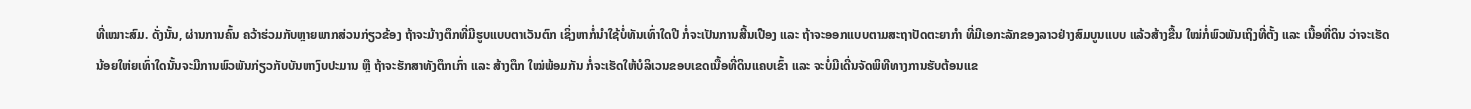ທີ່ເໝາະສົມ. ດັ່ງນັ້ນ, ຜ່ານການຄົ້ນ ຄວ້າຮ່ວມກັບຫຼາຍພາກສ່ວນກ່ຽວຂ້ອງ ຖ້າຈະມ້າງຕຶກທີ່ມີຮູບແບບຕາເວັນຕົກ ເຊິ່ງຫາກໍ່ນໍາໃຊ້ບໍ່ທັນເທົ່າໃດປີ ກໍ່ຈະເປັນການສີ້ນເປືອງ ແລະ ຖ້າຈະອອກແບບຕາມສະຖາປັດຕະຍາກໍາ ທີ່ມີເອກະລັກຂອງລາວຢ່າງສົມບູນແບບ ແລ້ວສ້າງຂື້ນ ໃໝ່ກໍ່ພົວພັນເຖິງທີ່ຕັ້ງ ແລະ ເນື້ອທີ່ດິນ ວ່າຈະເຮັດນ້ອຍໃຫ່ຍເທົ່າໃດນັ້ນຈະມີການພົວພັນກ່ຽວກັບບັນຫາງົບປະມານ ຫຼື ຖ້າຈະຮັກສາທັງຕຶກເກົ່າ ແລະ ສ້າງຕຶກ ໃໝ່ພ້ອມກັນ ກໍ່ຈະເຮັດໃຫ້ບໍລິເວນຂອບເຂດເນື້ອທີ່ດິນແຄບເຂົ້າ ແລະ ຈະບໍ່ມີເດີ່ນຈັດພິທີທາງການຮັບຕ້ອນແຂ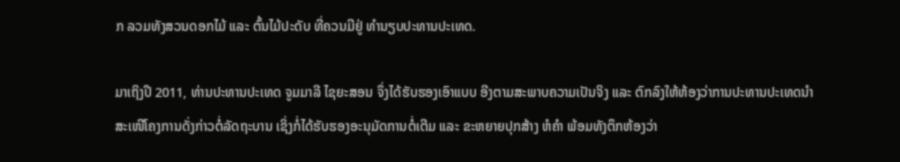ກ ລວມທັງສວນດອກໄມ້ ແລະ ຕົ້ນໄມ້ປະດັບ ທີ່ຄວນມີຢູ່ ທໍານຽບປະທານປະເທດ.

ມາເຖິງປີ 2011, ທ່ານປະທານປະເທດ ຈູມມາລີ ໄຊຍະສອນ ຈຶ່ງໄດ້ຮັບຮອງເອົາແບບ ອີງຕາມສະພາບຄວາມເປັນຈິງ ແລະ ຕົກລົງໃຫ້ຫ້ອງວ່າການປະທານປະເທດນໍາສະເໜີໂຄງການດັ່ງກ່າວຕໍ່ລັດຖະບານ ເຊິ່ງກໍ່ໄດ້ຮັບຮອງອະນຸມັດການຕໍ່ເຕີມ ແລະ ຂະຫຍາຍປຸກສ້າງ ຫໍຄໍາ ພ້ອມທັງຕຶກຫ້ອງວ່າ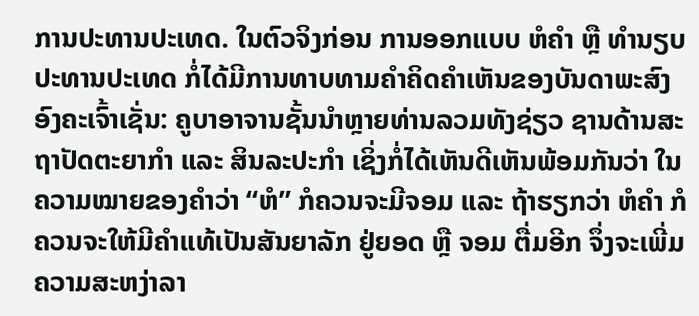ການປະທານປະເທດ. ໃນຕົວຈິງກ່ອນ ການອອກແບບ ຫໍຄໍາ ຫຼື ທໍານຽບປະທານປະເທດ ກໍ່ໄດ້ມີການທາບທາມຄໍາຄິດຄໍາເຫັນຂອງບັນດາພະສົງອົງຄະເຈົ້າເຊັ່ນ: ຄູບາອາຈານຊັ້ນນໍາຫຼາຍທ່ານລວມທັງຊ່ຽວ ຊານດ້ານສະຖາປັດຕະຍາກໍາ ແລະ ສິນລະປະກໍາ ເຊິ່ງກໍ່ໄດ້ເຫັນດີເຫັນພ້ອມກັນວ່າ ໃນຄວາມໝາຍຂອງຄໍາວ່າ “ຫໍ” ກໍຄວນຈະມີຈອມ ແລະ ຖ້າຮຽກວ່າ ຫໍຄໍາ ກໍຄວນຈະໃຫ້ມີຄໍາແທ້ເປັນສັນຍາລັກ ຢູ່ຍອດ ຫຼື ຈອມ ຕື່ມອີກ ຈຶ່ງຈະເພີ່ມຄວາມສະຫງ່າລາ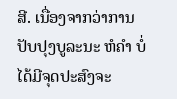ສີ. ເນື່ອງຈາກວ່າການປັບປຸງບູລະນະ ຫໍຄໍາ ບໍ່ໄດ້ມີຈຸດປະສົງຈະ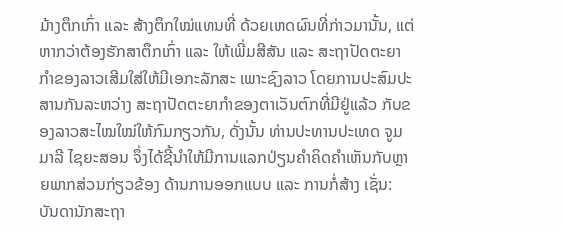ມ້າງຕຶກເກົ່າ ແລະ ສ້າງຕຶກໃໝ່ແທນທີ່ ດ້ວຍເຫດຜົນທີ່ກ່າວມານັ້ນ, ແຕ່ຫາກວ່າຕ້ອງຮັກສາຕຶກເກົ່າ ແລະ ໃຫ້ເພີ່ມສີສັນ ແລະ ສະຖາປັດຕະຍາກໍາຂອງລາວເສີມໃສ່ໃຫ້ມີເອກະລັກສະ ເພາະຊົງລາວ ໂດຍການປະສົມປະສານກັນລະຫວ່າງ ສະຖາປັດຕະຍາກໍາຂອງຕາເວັນຕົກທີ່ມີຢູ່ແລ້ວ ກັບຂອງລາວສະໄໝໃໝ່ໃຫ້ກົມກຽວກັນ, ດັ່ງນັ້ນ ທ່ານປະທານປະເທດ ຈູມມາລີ ໄຊຍະສອນ ຈຶ່ງໄດ້ຊີ້ນໍາໃຫ້ມີການແລກປ່ຽນຄໍາຄິດຄໍາເຫັນກັບຫຼາຍພາກສ່ວນກ່ຽວຂ້ອງ ດ້ານການອອກແບບ ແລະ ການກໍ່ສ້າງ ເຊັ່ນ: ບັນດານັກສະຖາ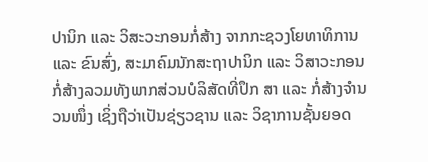ປານິກ ແລະ ວິສະວະກອນກໍ່ສ້າງ ຈາກກະຊວງໂຍທາທິການ ແລະ ຂົນສົ່ງ, ສະມາຄົມນັກສະຖາປານິກ ແລະ ວິສາວະກອນກໍ່ສ້າງລວມທັງພາກສ່ວນບໍລິສັດທີ່ປຶກ ສາ ແລະ ກໍ່ສ້າງຈໍານວນໜຶ່ງ ເຊິ່ງຖືວ່າເປັນຊ່ຽວຊານ ແລະ ວິຊາການຊັ້ນຍອດ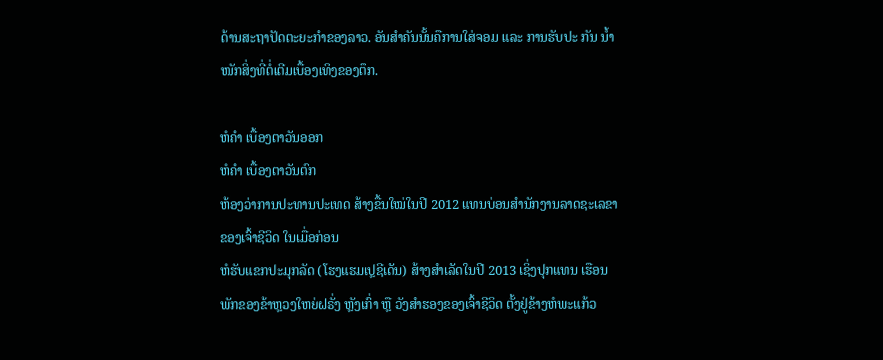ດ້ານສະຖາປັດຕະຍະກໍາຂອງລາວ. ອັນສໍາຄັນນັ້ນຄືການໃສ່ຈອມ ແລະ ການຮັບປະ ກັນ ນໍ້າໜັກສິ່ງທີ່ຕໍ່ເຕີມເບື້ອງເທິງຂອງຕຶກ.

ຫໍຄໍາ ເບື້ອງຕາວັນອອກ
ຫໍຄໍາ ເບື້ອງຕາວັນຕົກ
ຫ້ອງວ່າການປະທານປະເທດ ສ້າງຂື້ນໃໝ່ໃນປີ 2012 ແທນບ່ອນສໍານັກງານລາດຊະເລຂາຂອງເຈົ້າຊີວິດ ໃນເມື່ອກ່ອນ
ຫໍຮັບແຂກປະມຸກລັດ (ໂຮງແຮມເປຼຊີເດັນ) ສ້າງສໍາເລັດໃນປີ 2013 ເຊິ່ງປຸກແທນ ເຮືອນພັກຂອງຂ້າຫຼວງໃຫຍ່ຝຣັ່ງ ຫຼັງເກົ່າ ຫຼື ວັງສໍາຮອງຂອງເຈົ້າຊີວິດ ຕັ້ງຢູ່ຂ້າງຫໍພະແກ້ວ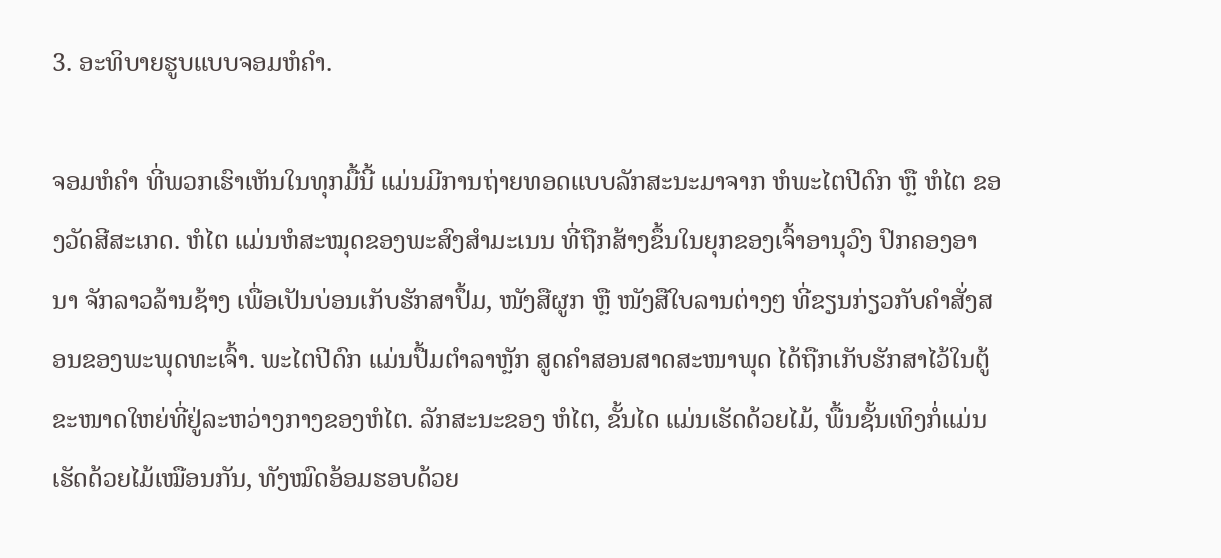3. ອະທິບາຍຮູບແບບຈອມຫໍຄໍາ.

ຈອມຫໍຄໍາ ທີ່ພວກເຮົາເຫັນໃນທຸກມື້ນີ້ ແມ່ນມີການຖ່າຍທອດແບບລັກສະນະມາຈາກ ຫໍພະໄຕປີດົກ ຫຼື ຫໍໄຕ ຂອງວັດສີສະເກດ. ຫໍໄຕ ແມ່ນຫໍສະໝຸດຂອງພະສົງສໍາມະເນນ ທີ່ຖືກສ້າງຂຶ້ນໃນຍຸກຂອງເຈົ້າອານຸວົງ ປົກຄອງອານາ ຈັກລາວລ້ານຊ້າງ ເພື່ອເປັນບ່ອນເກັບຮັກສາປຶ້ມ, ໜັງສືຜູກ ຫຼື ໜັງສືໃບລານຕ່າງໆ ທີ່ຂຽນກ່ຽວກັບຄໍາສັ່ງສອນຂອງພະພຸດທະເຈົ້າ. ພະໄຕປີດົກ ແມ່ນປື້ມຕໍາລາຫຼັກ ສູດຄໍາສອນສາດສະໜາພຸດ ໄດ້ຖືກເກັບຮັກສາໄວ້ໃນຕູ້ຂະໜາດໃຫຍ່ທີ່ຢູ່ລະຫວ່າງກາງຂອງຫໍໄຕ. ລັກສະນະຂອງ ຫໍໄຕ, ຂັ້ນໄດ ແມ່ນເຮັດດ້ວຍໄມ້, ພື້ນຊັ້ນເທິງກໍ່ແມ່ນເຮັດດ້ວຍໄມ້ເໝືອນກັນ, ທັງໝົດອ້ອມຮອບດ້ວຍ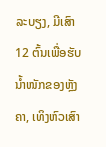ລະບຽງ, ມີເສົາ 12 ຕົ້ນເພື່ອຮັບນໍ້າໜັກຂອງຫຼັງຄາ, ເທິງຫົວເສົາ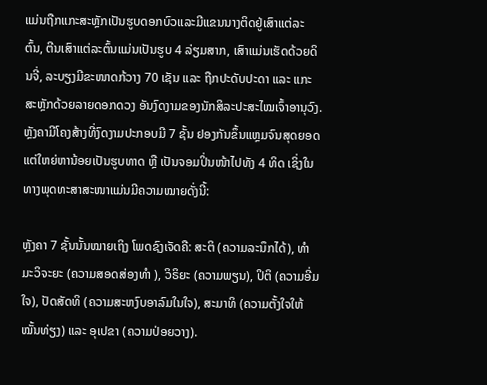ແມ່ນຖືກແກະສະຫຼັກເປັນຮູບດອກບົວແລະມີແຂນນາງຕິດຢູ່ເສົາແຕ່ລະຕົ້ນ, ຕີນເສົາແຕ່ລະຕົ້ນແມ່ນເປັນຮູບ 4 ລ່ຽມສາກ, ເສົາແມ່ນເຮັດດ້ວຍດິນຈີ່, ລະບຽງມີຂະໜາດກ້ວາງ 70 ເຊັນ ແລະ ຖືກປະດັບປະດາ ແລະ ແກະສະຫຼັກດ້ວຍລາຍດອກດວງ ອັນງົດງາມຂອງນັກສິລະປະສະໄໝເຈົ້າອານຸວົງ. ຫຼັງຄາມີໂຄງສ້າງທີ່ງົດງາມປະກອບມີ 7 ຊັ້ນ ຢອງກັນຂຶ້ນແຫຼມຈົນສຸດຍອດແຕ່ໃຫຍ່ຫານ້ອຍເປັນຮູບທາດ ຫຼື ເປັນຈອມປິ່ນໜ້າໄປທັງ 4 ທິດ ເຊິ່ງໃນທາງພຸດທະສາສະໜາແມ່ນມີຄວາມໝາຍດັ່ງນີ້:

ຫຼັງຄາ 7 ຊັ້ນນັ້ນໝາຍເຖິງ ໂພດຊົງເຈັດຄື: ສະຕິ (ຄວາມລະນຶກໄດ້), ທໍາມະວິຈະຍະ (ຄວາມສອດສ່ອງທໍາ ), ວິຣິຍະ (ຄວາມພຽນ), ປິຕິ (ຄວາມອີ່ມໃຈ), ປັດສັດທິ (ຄວາມສະຫງົບອາລົມໃນໃຈ), ສະມາທິ (ຄວາມຕັ້ງໃຈໃຫ້ໝັ້ນທ່ຽງ) ແລະ ອຸເປຂາ (ຄວາມປ່ອຍວາງ).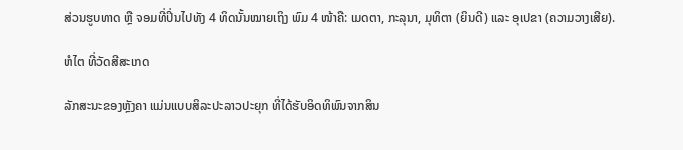ສ່ວນຮູບທາດ ຫຼື ຈອມທີ່ປິ່ນໄປທັງ 4 ທິດນັ້ນໝາຍເຖິງ ພົມ 4 ໜ້າຄື: ເມດຕາ, ກະລຸນາ, ມຸທິຕາ (ຍິນດີ) ແລະ ອຸເປຂາ (ຄວາມວາງເສີຍ).

ຫໍໄຕ ທີ່ວັດສີສະເກດ

ລັກສະນະຂອງຫຼັງຄາ ແມ່ນແບບສິລະປະລາວປະຍຸກ ທີ່ໄດ້ຮັບອິດທິພົນຈາກສິນ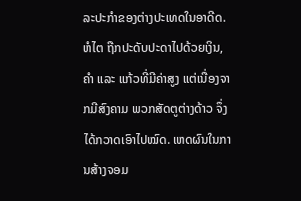ລະປະກໍາຂອງຕ່າງປະເທດໃນອາດີດ. ຫໍໄຕ ຖືກປະດັບປະດາໄປດ້ວຍເງິນ, ຄໍາ ແລະ ແກ້ວທີ່ມີຄ່າສູງ ແຕ່ເນື່ອງຈາກມີສົງຄາມ ພວກສັດຕູຕ່າງດ້າວ ຈຶ່ງໄດ້ກວາດເອົາໄປໝົດ. ເຫດຜົນໃນການສ້າງຈອມ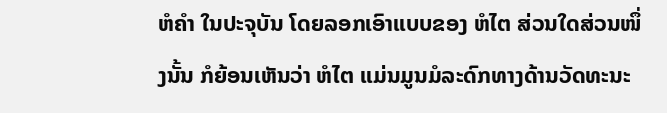ຫໍຄໍາ ໃນປະຈຸບັນ ໂດຍລອກເອົາແບບຂອງ ຫໍໄຕ ສ່ວນໃດສ່ວນໜຶ່ງນັ້ນ ກໍຍ້ອນເຫັນວ່າ ຫໍໄຕ ແມ່ນມູນມໍລະດົກທາງດ້ານວັດທະນະ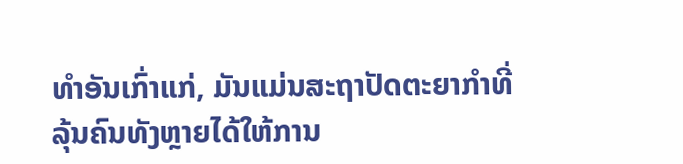ທໍາອັນເກົ່າແກ່, ມັນແມ່ນສະຖາປັດຕະຍາກໍາທີ່ລຸ້ນຄົນທັງຫຼາຍໄດ້ໃຫ້ການ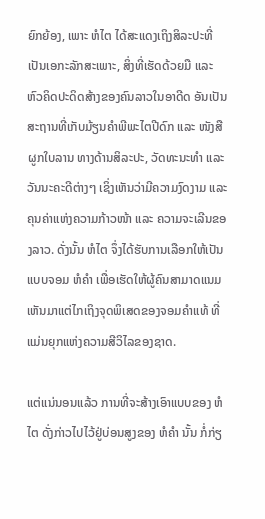ຍົກຍ້ອງ, ເພາະ ຫໍໄຕ ໄດ້ສະແດງເຖິງສິລະປະທີ່ເປັນເອກະລັກສະເພາະ, ສິ່ງທີ່ເຮັດດ້ວຍມື ແລະ ຫົວຄິດປະດິດສ້າງຂອງຄົນລາວໃນອາດີດ ອັນເປັນສະຖານທີ່ເກັບມ້ຽນຄໍາພີພະໄຕປີດົກ ແລະ ໜັງສືຜູກໃບລານ ທາງດ້ານສິລະປະ, ວັດທະນະທໍາ ແລະ ວັນນະຄະດີຕ່າງໆ ເຊິ່ງເຫັນວ່າມີຄວາມງົດງາມ ແລະ ຄຸນຄ່າແຫ່ງຄວາມກ້າວໜ້າ ແລະ ຄວາມຈະເລີນຂອງລາວ. ດັ່ງນັ້ນ ຫໍໄຕ ຈຶ່ງໄດ້ຮັບການເລືອກໃຫ້ເປັນແບບຈອມ ຫໍຄໍາ ເພື່ອເຮັດໃຫ້ຜູ້ຄົນສາມາດແນມເຫັນມາແຕ່ໄກເຖິງຈຸດພິເສດຂອງຈອມຄໍາແທ້ ທີ່ແມ່ນຍຸກແຫ່ງຄວາມສີວິໄລຂອງຊາດ.

ແຕ່ແນ່ນອນແລ້ວ ການທີ່ຈະສ້າງເອົາແບບຂອງ ຫໍໄຕ ດັ່ງກ່າວໄປໄວ້ຢູ່ບ່ອນສູງຂອງ ຫໍຄໍາ ນັ້ນ ກໍ່ກ່ຽ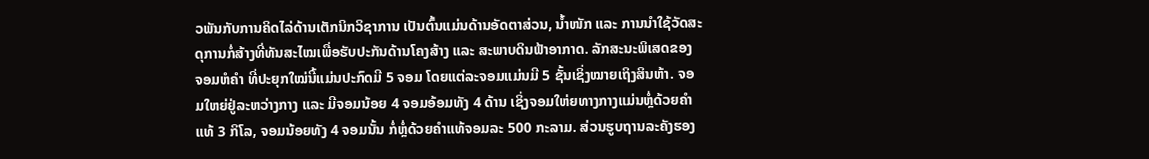ວພັນກັບການຄິດໄລ່ດ້ານເຕັກນິກວິຊາການ ເປັນຕົ້ນແມ່ນດ້ານອັດຕາສ່ວນ, ນໍ້າໜັກ ແລະ ການນໍາໃຊ້ວັດສະດຸການກໍ່ສ້າງທີ່ທັນສະໄໝເພື່ອຮັບປະກັນດ້ານໂຄງສ້າງ ແລະ ສະພາບດິນຟ້າອາກາດ. ລັກສະນະພິເສດຂອງ ຈອມຫໍຄໍາ ທີ່ປະຍຸກໃໝ່ນີ້ແມ່ນປະກົດມີ 5 ຈອມ ໂດຍແຕ່ລະຈອມແມ່ນມີ 5 ຊັ້ນເຊິ່ງໝາຍເຖິງສິນຫ້າ. ຈອມໃຫຍ່ຢູ່ລະຫວ່າງກາງ ແລະ ມີຈອມນ້ອຍ 4 ຈອມອ້ອມທັງ 4 ດ້ານ ເຊິ່ງຈອມໃຫ່ຍທາງກາງແມ່ນຫຼໍ່ດ້ວຍຄໍາແທ້ 3 ກິໂລ, ຈອມນ້ອຍທັງ 4 ຈອມນັ້ນ ກໍ່ຫຼໍ່ດ້ວຍຄໍາແທ້ຈອມລະ 500 ກະລາມ. ສ່ວນຮູບຖານລະຄັງຮອງ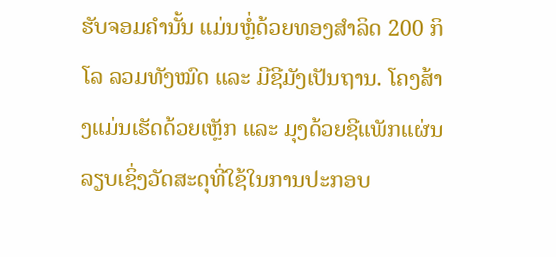ຮັບຈອມຄໍານັ້ນ ແມ່ນຫຼໍ່ດ້ວຍທອງສໍາລິດ 200 ກິໂລ ລວມທັງໝົດ ແລະ ມີຊີມັງເປັນຖານ. ໂຄງສ້າງແມ່ນເຮັດດ້ວຍເຫຼັກ ແລະ ມຸງດ້ວຍຊີແພັກແຜ່ນລຽບເຊິ່ງວັດສະດຸທີ່ໃຊ້ໃນການປະກອບ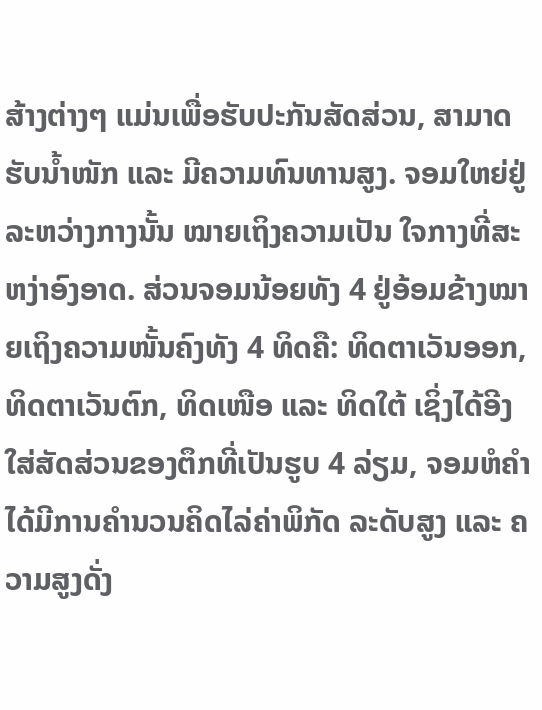ສ້າງຕ່າງໆ ແມ່ນເພື່ອຮັບປະກັນສັດສ່ວນ, ສາມາດຮັບນໍ້າໜັກ ແລະ ມີຄວາມທົນທານສູງ. ຈອມໃຫຍ່ຢູ່ລະຫວ່າງກາງນັ້ນ ໝາຍເຖິງຄວາມເປັນ ໃຈກາງທີ່ສະຫງ່າອົງອາດ. ສ່ວນຈອມນ້ອຍທັງ 4 ຢູ່ອ້ອມຂ້າງໝາຍເຖິງຄວາມໜັ້ນຄົງທັງ 4 ທິດຄື: ທິດຕາເວັນອອກ, ທິດຕາເວັນຕົກ, ທິດເໜືອ ແລະ ທິດໃຕ້ ເຊິ່ງໄດ້ອີງໃສ່ສັດສ່ວນຂອງຕຶກທີ່ເປັນຮູບ 4 ລ່ຽມ, ຈອມຫໍຄໍາ ໄດ້ມີການຄໍານວນຄິດໄລ່ຄ່າພິກັດ ລະດັບສູງ ແລະ ຄວາມສູງດັ່ງ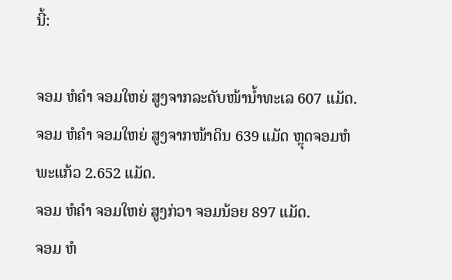ນີ້:

ຈອມ ຫໍຄໍາ ຈອມໃຫຍ່ ສູງຈາກລະດັບໜ້ານໍ້າທະເລ 607 ແມັດ.
ຈອມ ຫໍຄໍາ ຈອມໃຫຍ່ ສູງຈາກໜ້າດິນ 639 ແມັດ ຫຼຸດຈອມຫໍພະແກ້ວ 2.652 ແມັດ.
ຈອມ ຫໍຄໍາ ຈອມໃຫຍ່ ສູງກ່ວາ ຈອມນ້ອຍ 897 ແມັດ.
ຈອມ ຫໍ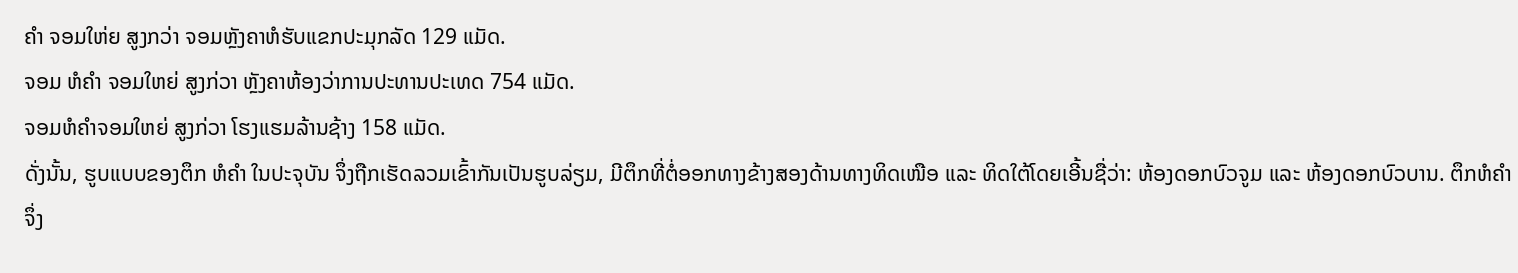ຄໍາ ຈອມໃຫ່ຍ ສູງກວ່າ ຈອມຫຼັງຄາຫໍຮັບແຂກປະມຸກລັດ 129 ແມັດ.
ຈອມ ຫໍຄໍາ ຈອມໃຫຍ່ ສູງກ່ວາ ຫຼັງຄາຫ້ອງວ່າການປະທານປະເທດ 754 ແມັດ.
ຈອມຫໍຄໍາຈອມໃຫຍ່ ສູງກ່ວາ ໂຮງແຮມລ້ານຊ້າງ 158 ແມັດ.
ດັ່ງນັ້ນ, ຮູບແບບຂອງຕຶກ ຫໍຄໍາ ໃນປະຈຸບັນ ຈຶ່ງຖືກເຮັດລວມເຂົ້າກັນເປັນຮູບລ່ຽມ, ມີຕຶກທີ່ຕໍ່ອອກທາງຂ້າງສອງດ້ານທາງທິດເໜືອ ແລະ ທິດໃຕ້ໂດຍເອີ້ນຊື່ວ່າ: ຫ້ອງດອກບົວຈູມ ແລະ ຫ້ອງດອກບົວບານ. ຕຶກຫໍຄໍາ ຈຶ່ງ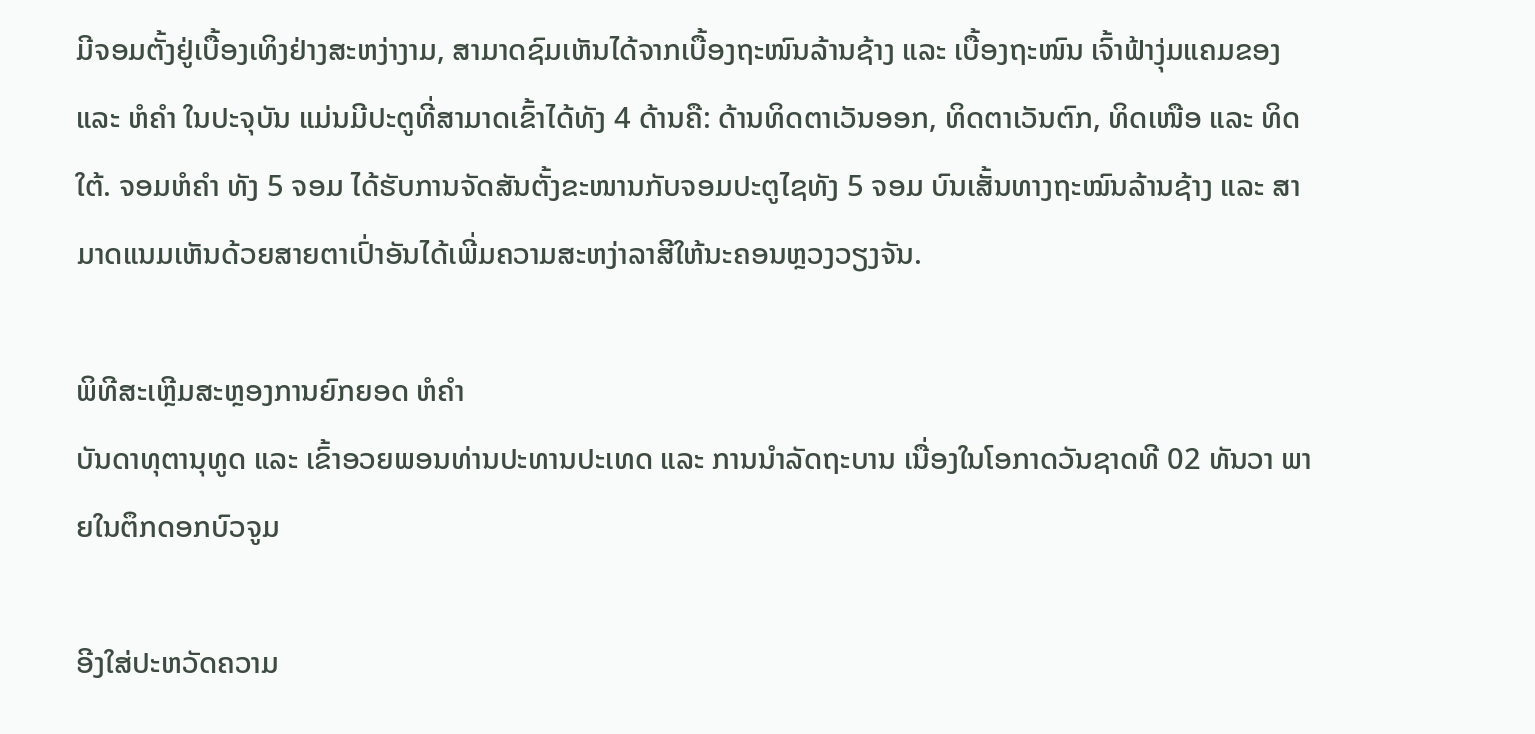ມີຈອມຕັ້ງຢູ່ເບື້ອງເທິງຢ່າງສະຫງ່າງາມ, ສາມາດຊົມເຫັນໄດ້ຈາກເບື້ອງຖະໜົນລ້ານຊ້າງ ແລະ ເບື້ອງຖະໜົນ ເຈົ້າຟ້າງຸ່ມແຄມຂອງ ແລະ ຫໍຄໍາ ໃນປະຈຸບັນ ແມ່ນມີປະຕູທີ່ສາມາດເຂົ້າໄດ້ທັງ 4 ດ້ານຄື: ດ້ານທິດຕາເວັນອອກ, ທິດຕາເວັນຕົກ, ທິດເໜືອ ແລະ ທິດໃຕ້. ຈອມຫໍຄໍາ ທັງ 5 ຈອມ ໄດ້ຮັບການຈັດສັນຕັ້ງຂະໜານກັບຈອມປະຕູໄຊທັງ 5 ຈອມ ບົນເສັ້ນທາງຖະໝົນລ້ານຊ້າງ ແລະ ສາມາດແນມເຫັນດ້ວຍສາຍຕາເປົ່າອັນໄດ້ເພີ່ມຄວາມສະຫງ່າລາສີໃຫ້ນະຄອນຫຼວງວຽງຈັນ.

ພິທີສະເຫຼີມສະຫຼອງການຍົກຍອດ ຫໍຄໍາ
ບັນດາທຸຕານຸທູດ ແລະ ເຂົ້າອວຍພອນທ່ານປະທານປະເທດ ແລະ ການນໍາລັດຖະບານ ເນື່ອງໃນໂອກາດວັນຊາດທີ 02 ທັນວາ ພາຍໃນຕຶກດອກບົວຈູມ

ອີງໃສ່ປະຫວັດຄວາມ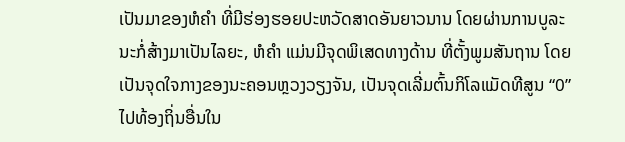ເປັນມາຂອງຫໍຄໍາ ທີ່ມີຮ່ອງຮອຍປະຫວັດສາດອັນຍາວນານ ໂດຍຜ່ານການບູລະນະກໍ່ສ້າງມາເປັນໄລຍະ, ຫໍຄໍາ ແມ່ນມີຈຸດພິເສດທາງດ້ານ ທີ່ຕັ້ງພູມສັນຖານ ໂດຍເປັນຈຸດໃຈກາງຂອງນະຄອນຫຼວງວຽງຈັນ, ເປັນຈຸດເລີ່ມຕົ້ນກິໂລແມັດທີສູນ “0” ໄປທ້ອງຖິ່ນອື່ນໃນ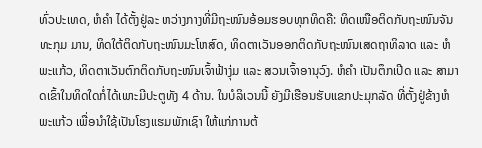ທົ່ວປະເທດ, ຫໍຄໍາ ໄດ້ຕັ້ງຢູ່ລະ ຫວ່າງກາງທີ່ມີຖະໜົນອ້ອມຮອບທຸກທິດຄື: ທິດເໜືອຕິດກັບຖະໜົນຈັນທະກຸມ ມານ, ທິດໃຕ້ຕິດກັບຖະໜົນມະໂຫສົດ, ທິດຕາເວັນອອກຕິດກັບຖະໜົນເສດຖາທິລາດ ແລະ ຫໍພະແກ້ວ, ທິດຕາເວັນຕົກຕິດກັບຖະໜົນເຈົ້າຟ້າງຸ່ມ ແລະ ສວນເຈົ້າອານຸວົງ. ຫໍຄໍາ ເປັນຕຶກເປີດ ແລະ ສາມາດເຂົ້າໃນທິດໃດກໍ່ໄດ້ເພາະມີປະຕູທັງ 4 ດ້ານ. ໃນບໍລິເວນນີ້ ຍັງມີເຮືອນຮັບແຂກປະມຸກລັດ ທີ່ຕັ້ງຢູ່ຂ້າງຫໍພະແກ້ວ ເພື່ອນໍາໃຊ້ເປັນໂຮງແຮມພັກເຊົາ ໃຫ້ແກ່ການຕ້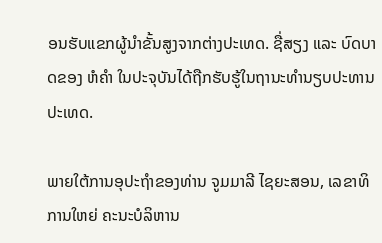ອນຮັບແຂກຜູ້ນໍາຂັ້ນສູງຈາກຕ່າງປະເທດ. ຊື່ສຽງ ແລະ ບົດບາດຂອງ ຫໍຄໍາ ໃນປະຈຸບັນໄດ້ຖືກຮັບຮູ້ໃນຖານະທໍານຽບປະທານປະເທດ.

ພາຍໃຕ້ການອຸປະຖໍາຂອງທ່ານ ຈູມມາລີ ໄຊຍະສອນ, ເລຂາທິການໃຫຍ່ ຄະນະບໍລິຫານ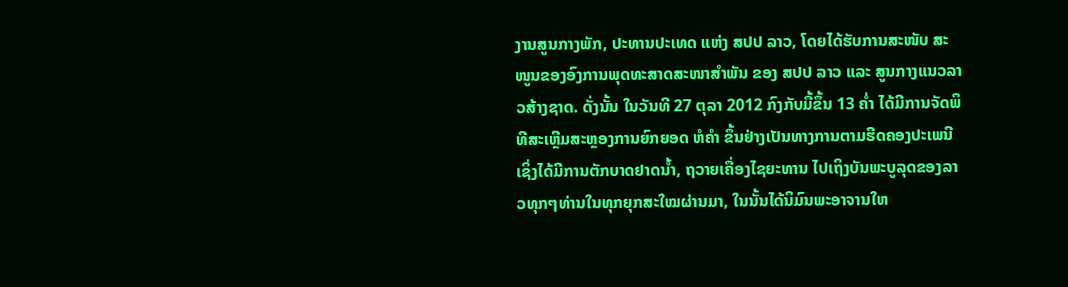ງານສູນກາງພັກ, ປະທານປະເທດ ແຫ່ງ ສປປ ລາວ, ໂດຍໄດ້ຮັບການສະໜັບ ສະໜູນຂອງອົງການພຸດທະສາດສະໜາສໍາພັນ ຂອງ ສປປ ລາວ ແລະ ສູນກາງແນວລາວສ້າງຊາດ. ດັ່ງນັ້ນ ໃນວັນທີ 27 ຕຸລາ 2012 ກົງກັບມື້ຂຶ້ນ 13 ຄໍ່າ ໄດ້ມີການຈັດພິທີສະເຫຼີມສະຫຼອງການຍົກຍອດ ຫໍຄໍາ ຂຶ້ນຢ່າງເປັນທາງການຕາມຮີດຄອງປະເພນີ ເຊິ່ງໄດ້ມີການຕັກບາດຢາດນໍ້າ, ຖວາຍເຄື່ອງໄຊຍະທານ ໄປເຖິງບັນພະບູລຸດຂອງລາວທຸກໆທ່ານໃນທຸກຍຸກສະໃໝຜ່ານມາ, ໃນນັ້ນໄດ້ນິມົນພະອາຈານໃຫ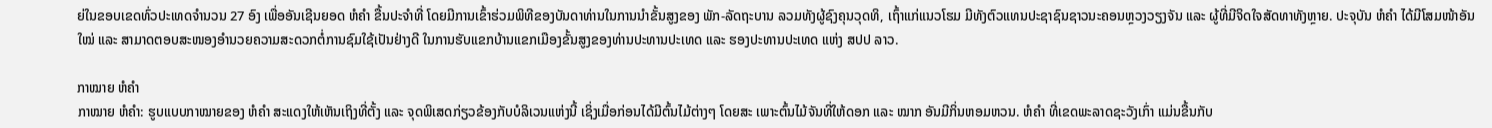ຍ່ໃນຂອບເຂດທົ່ວປະເທດຈໍານວນ 27 ອົງ ເພື່ອອັນເຊີນຍອດ ຫໍຄໍາ ຂື້ນປະຈໍາທີ່ ໂດຍມີການເຂົ້າຮ່ວມພິທີຂອງບັນດາທ່ານໃນການນໍາຂັ້ນສູງຂອງ ພັກ-ລັດຖະບານ ລວມທັງຜູ້ຊົງຄຸນວຸດທິ, ເຖົ້າແກ່ແນວໂຮມ ມີທັງຕົວແທນປະຊາຊົນຊາວນະຄອນຫຼວງວຽງຈັນ ແລະ ຜູ້ທີ່ມີຈິດໃຈສັດທາທັງຫຼາຍ. ປະຈຸບັນ ຫໍຄໍາ ໄດ້ມີໂສມໜ້າອັນໃໝ່ ແລະ ສາມາດຕອບສະໜອງອໍານວຍຄວາມສະດວກຕໍ່ການຊົມໃຊ້ເປັນຢ່າງດີ ໃນການຮັບແຂກບ້ານແຂກເມືອງຂັ້ນສູງຂອງທ່ານປະທານປະເທດ ແລະ ຮອງປະທານປະເທດ ແຫ່ງ ສປປ ລາວ.

ກາໝາຍ ຫໍຄໍາ
ກາໝາຍ ຫໍຄໍາ: ຮູບແບບກາໝາຍຂອງ ຫໍຄໍາ ສະແດງໃຫ້ເຫັນເຖິງທີ່ຕັ້ງ ແລະ ຈຸດພິເສດກ່ຽວຂ້ອງກັບບໍລິເວນແຫ່ງນີ້ ເຊິ່ງເມື່ອກ່ອນໄດ້ມີຕົ້ນໄມ້ຕ່າງໆ ໂດຍສະ ເພາະຕົ້ນໄມ້ຈັນທີ່ໃຫ້ດອກ ແລະ ໝາກ ອັນມີກິ່ນຫອມຫວນ. ຫໍຄໍາ ທີ່ເຂດພະລາດຊະວັງເກົ່າ ແມ່ນຂື້ນກັບ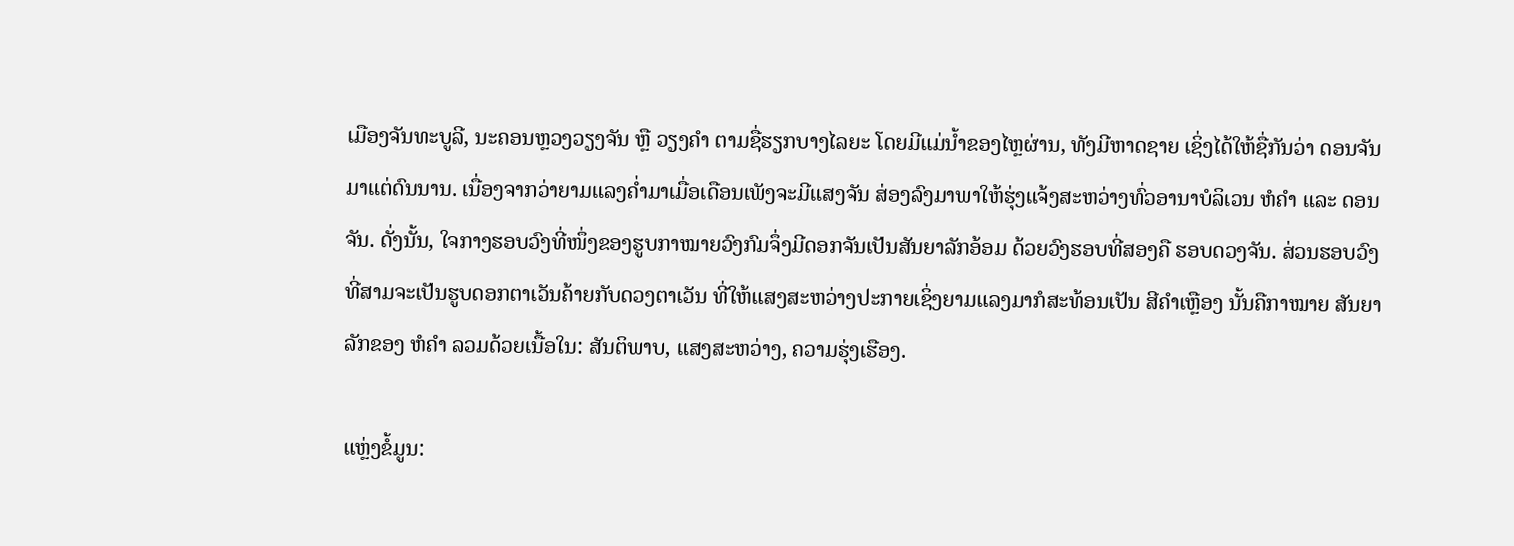ເມືອງຈັນທະບູລີ, ນະຄອນຫຼວງວຽງຈັນ ຫຼື ວຽງຄໍາ ຕາມຊື່ຮຽກບາງໄລຍະ ໂດຍມີແມ່ນໍ້າຂອງໄຫຼຜ່ານ, ທັງມີຫາດຊາຍ ເຊິ່ງໄດ້ໃຫ້ຊື່ກັນວ່າ ດອນຈັນມາແຕ່ດົນນານ. ເນື່ອງຈາກວ່າຍາມແລງຄໍ່າມາເມື່ອເດືອນເພັງຈະມີແສງຈັນ ສ່ອງລົງມາພາໃຫ້ຮຸ່ງແຈ້ງສະຫວ່າງທົ່ວອານາບໍລິເວນ ຫໍຄໍາ ແລະ ດອນຈັນ. ດັ່ງນັ້ນ, ໃຈກາງຮອບວົງທີ່ໜຶ່ງຂອງຮູບກາໝາຍວົງກົມຈຶ່ງມີດອກຈັນເປັນສັນຍາລັກອ້ອມ ດ້ວຍວົງຮອບທີ່ສອງຄື ຮອບດວງຈັນ. ສ່ວນຮອບວົງທີ່ສາມຈະເປັນຮູບດອກຕາເວັນຄ້າຍກັບດວງຕາເວັນ ທີ່ໃຫ້ແສງສະຫວ່າງປະກາຍເຊິ່ງຍາມແລງມາກໍສະທ້ອນເປັນ ສີຄໍາເຫຼືອງ ນັ້ນຄືກາໝາຍ ສັນຍາລັກຂອງ ຫໍຄໍາ ລວມດ້ວຍເນື້ອໃນ: ສັນຕິພາບ, ແສງສະຫວ່າງ, ຄວາມຮຸ່ງເຮືອງ.

ແຫຼ່ງຂໍ້ມູນ: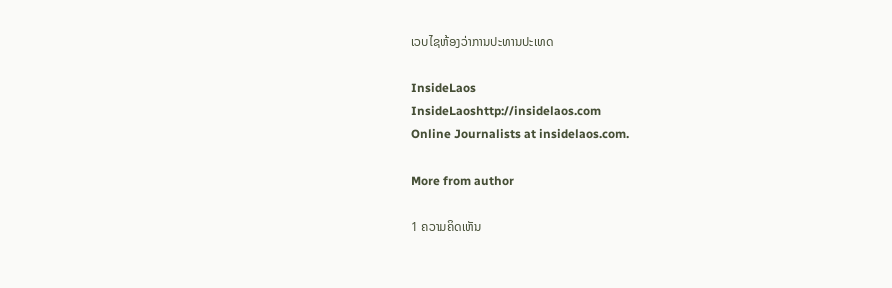ເວບໄຊຫ້ອງວ່າການປະທານປະເທດ

InsideLaos
InsideLaoshttp://insidelaos.com
Online Journalists at insidelaos.com.

More from author

1 ຄວາມຄິດເຫັນ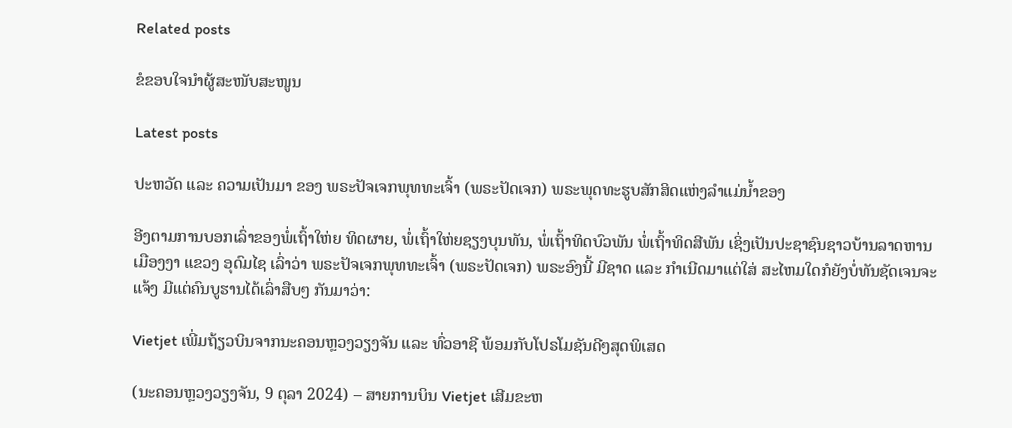Related posts

ຂໍຂອບໃຈນຳຜູ້ສະໜັບສະໜູນ

Latest posts

ປະຫວັດ ແລະ ຄວາມເປັນມາ ຂອງ ພຣະປັຈເຈກພຸທທະເຈົ້າ (ພຣະປັດເຈກ) ພຣະພຸດທະຮູບສັກສິດແຫ່ງລໍາແມ່ນໍ້າຂອງ

ອີງຕາມການບອກເລົ່າຂອງພໍ່ເຖົ້າໃຫ່ຍ ທິດຜາຍ, ພໍ່ເຖົ້າໃຫ່ຍຊຽງບຸນທັນ, ພໍ່ເຖົ້າທິດບົວພັນ ພໍ່ເຖົ້າທິດສີພັນ ເຊິ່ງເປັນປະຊາຊົນຊາວບ້ານລາດຫານ ເມືອງງາ ແຂວງ ອຸດົມໄຊ ເລົ່າວ່າ ພຣະປັຈເຈກພຸທທະເຈົ້າ (ພຣະປັດເຈກ) ພຣະອົງນີ້ ມີຊາດ ແລະ ກໍາເນີດມາແຕ່ໃສ່ ສະໄຫມໃດກໍຍັງບໍ່ທັນຊັດເຈນຈະແຈ້ງ ມີແຕ່ຄົນບູຮານໄດ້ເລົ່າສືບໆ ກັນມາວ່າ:

Vietjet ເພີ່ມຖ້ຽວບິນຈາກນະຄອນຫຼວງວຽງຈັນ ແລະ ທົ່ວອາຊີ ພ້ອມກັບໂປຣໂມຊັນດີໆສຸດພິເສດ

(ນະຄອນຫຼວງວຽງຈັນ, 9 ຕຸລາ 2024) – ສາຍການບິນ Vietjet ເສີມຂະຫ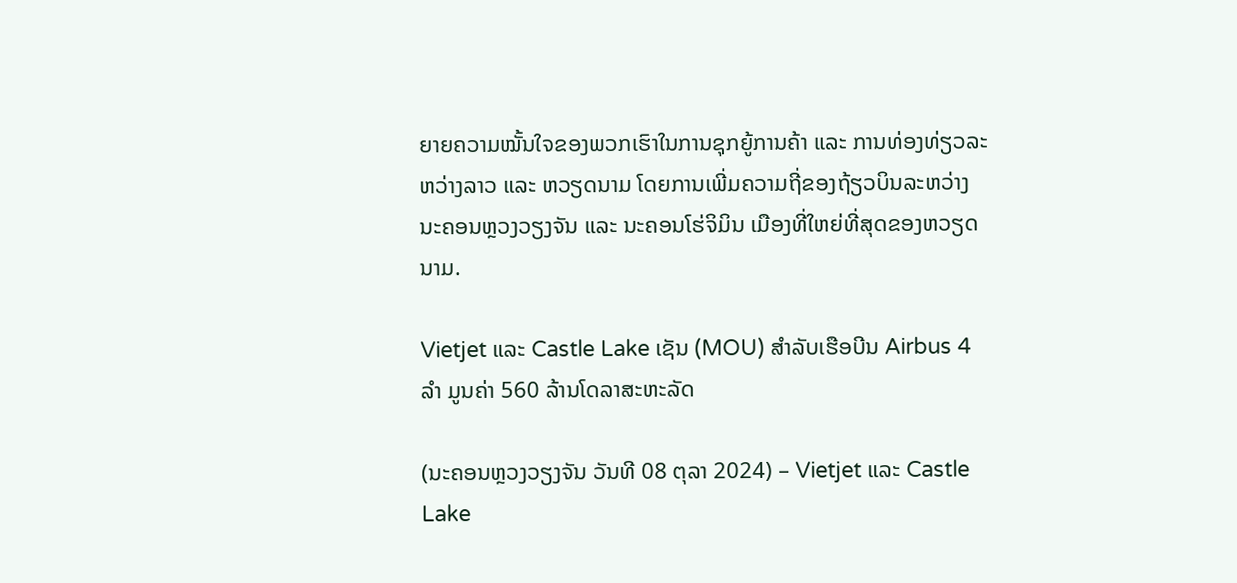ຍາຍຄວາມໝັ້ນໃຈຂອງພວກເຮົາໃນການຊຸກຍູ້ການຄ້າ ແລະ ການທ່ອງທ່ຽວລະຫວ່າງລາວ ແລະ ຫວຽດນາມ ໂດຍການເພີ່ມຄວາມຖີ່ຂອງຖ້ຽວບິນລະຫວ່າງນະຄອນຫຼວງວຽງຈັນ ແລະ ນະຄອນໂຮ່ຈິມິນ ເມືອງທີ່ໃຫຍ່ທີ່ສຸດຂອງຫວຽດນາມ.

Vietjet ແລະ Castle Lake ເຊັນ (MOU) ສໍາລັບເຮືອບີນ Airbus 4 ລໍາ ມູນຄ່າ 560 ລ້ານໂດລາສະຫະລັດ

(ນະຄອນຫຼວງວຽງຈັນ ວັນທີ 08 ຕຸລາ 2024) – Vietjet ແລະ Castle Lake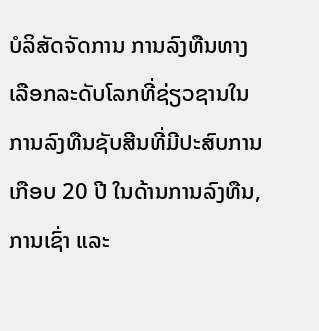ບໍລິສັດຈັດການ ການລົງທືນທາງເລືອກລະດັບໂລກທີ່ຊ່ຽວຊານໃນການລົງທືນຊັບສີນທີ່ມີປະສົບການເກືອບ 20 ປີ ໃນດ້ານການລົງທືນ, ການເຊົ່າ ແລະ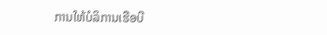ການໃຫ້ບໍລິການເຮືອບີ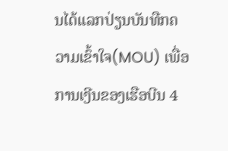ນໄດ້ແລກປ່ຽນບັນທືກຄວາມເຂົ້າໃຈ(MOU) ເພື່ອການເງີນຂອງເຮືອບີນ 4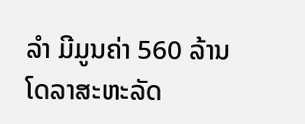ລໍາ ມີມູນຄ່າ 560 ລ້ານໂດລາສະຫະລັດ